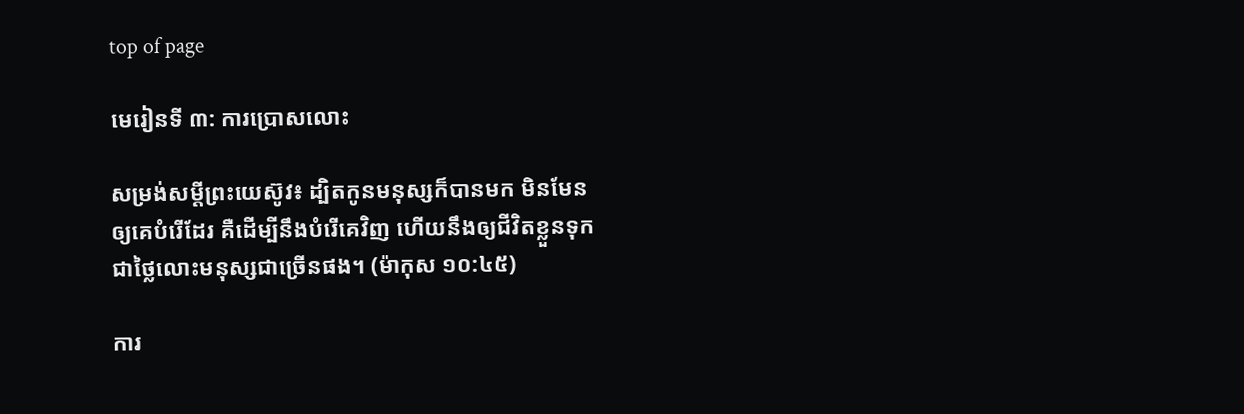top of page

មេរៀនទី ៣: ការប្រោសលោះ

សម្រង់សម្តីព្រះយេស៊ូវ៖ ដ្បិតកូនមនុស្សក៏បានមក មិនមែនឲ្យគេបំរើដែរ គឺដើម្បីនឹងបំរើគេវិញ ហើយនឹងឲ្យជីវិតខ្លួនទុកជាថ្លៃលោះមនុស្សជាច្រើនផង។ (ម៉ាកុស ១០:៤៥)

ការ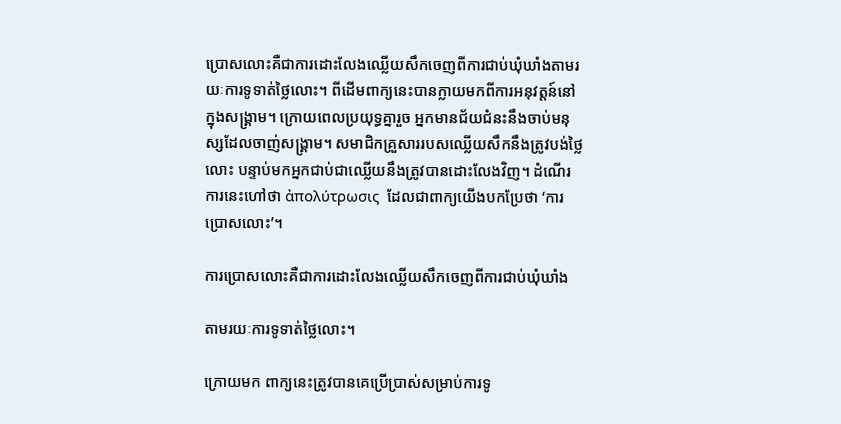ប្រោសលោះគឺជាការដោះលែងឈ្លើយសឹកចេញពីការជាប់ឃុំឃាំងតាមរយៈការទូទាត់ថ្លៃលោះ។ ពីដើមពាក្យនេះបានក្លាយមកពីការអនុវត្តន៍នៅក្នុងសង្គ្រាម។ ក្រោយពេលប្រយុទ្ធគ្នារួច អ្នកមានជ័យជំនះនឹងចាប់មនុស្សដែលចាញ់សង្គ្រាម។ សមាជិកគ្រួសាររបសឈ្លើយសឹកនឹងត្រូវបង់ថ្លៃលោះ បន្ទាប់មកអ្នកជាប់ជាឈ្លើយនឹងត្រូវបានដោះលែងវិញ។ ដំណើរការនេះហៅថា ἀπολύτρωσις  ដែលជាពាក្យយើងបកប្រែថា ‘ការប្រោសលោះ’។

ការប្រោសលោះគឺជាការដោះលែងឈ្លើយសឹកចេញពីការជាប់ឃុំឃាំង

តាមរយៈការទូទាត់ថ្លៃលោះ។

ក្រោយមក ពាក្យនេះត្រូវបានគេប្រើប្រាស់សម្រាប់ការទូ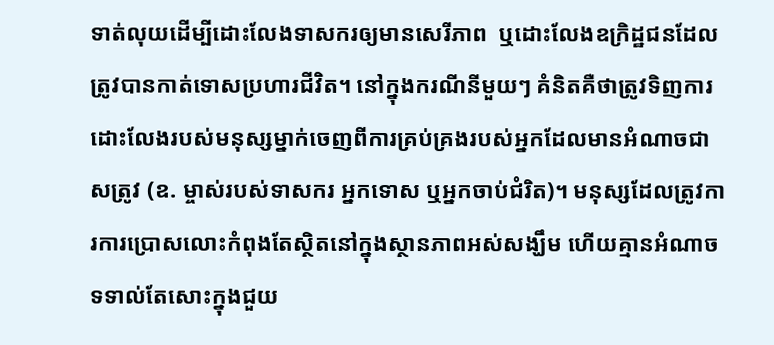ទាត់លុយដើម្បីដោះលែងទាសករឲ្យមានសេរីភាព  ឬដោះលែងឧក្រិដ្ឋជនដែលត្រូវបានកាត់ទោសប្រហារជីវិត។ នៅក្នុងករណីនីមួយៗ គំនិតគឺថាត្រូវទិញការដោះលែងរបស់មនុស្សម្នាក់ចេញពីការគ្រប់គ្រងរបស់អ្នកដែលមានអំណាចជាសត្រូវ (ឧ. ម្ចាស់របស់ទាសករ អ្នកទោស ឬអ្នកចាប់ជំរិត)។ មនុស្សដែលត្រូវការការប្រោសលោះកំពុងតែស្ថិតនៅក្នុងស្ថានភាពអស់សង្ឃឹម ហើយគ្មានអំណាចទទាល់តែសោះក្នុងជួយ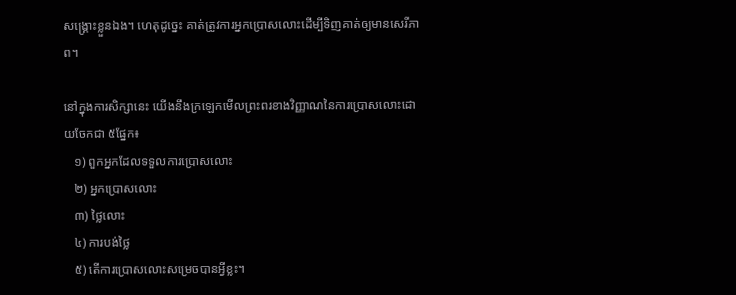សង្គ្រោះខ្លួនឯង។ ហេតុដូច្នេះ គាត់ត្រូវការអ្នកប្រោសលោះដើម្បីទិញគាត់ឲ្យមានសេរីភាព។

នៅក្នុងការសិក្សានេះ យើងនឹងក្រឡេកមើលព្រះពរខាងវិញ្ញាណនៃការប្រោសលោះដោយចែកជា ៥ផ្នែក៖
   ១) ពួកអ្នកដែលទទួលការប្រោសលោះ
   ២) អ្នកប្រោសលោះ
   ៣) ថ្លៃលោះ
   ៤) ការបង់ថ្លៃ
   ៥) តើការប្រោសលោះសម្រេចបានអ្វីខ្លះ។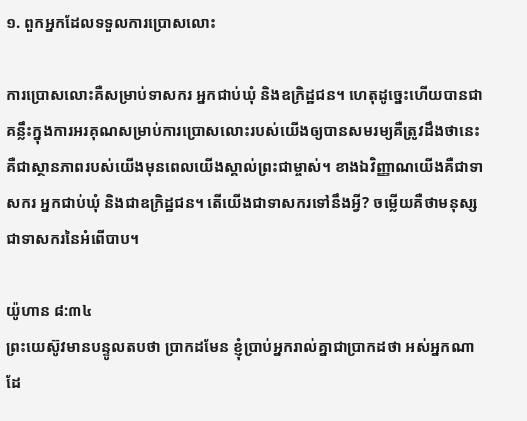១. ពួកអ្នកដែលទទួលការប្រោសលោះ

ការប្រោសលោះគឺសម្រាប់ទាសករ អ្នកជាប់ឃុំ និងឧក្រិដ្ឋជន។ ហេតុដូច្នេះហើយបានជាគន្លឹះក្នុងការអរគុណសម្រាប់ការប្រោសលោះរបស់យើងឲ្យបានសមរម្យគឺត្រូវដឹងថានេះគឺជាស្ថានភាពរបស់យើងមុនពេលយើងស្គាល់ព្រះជាម្ចាស់។ ខាងឯវិញ្ញាណយើងគឺជាទាសករ អ្នកជាប់ឃុំ និងជាឧក្រិដ្ឋជន។ តើយើងជាទាសករទៅនឹងអ្វី? ចម្លើយគឺថាមនុស្សជាទាសករនៃអំពើបាប។

យ៉ូហាន ៨:៣៤
ព្រះ‌យេស៊ូវមានបន្ទូលតបថា ប្រាកដមែន ខ្ញុំប្រាប់អ្នករាល់គ្នាជាប្រាកដថា អស់អ្នកណាដែ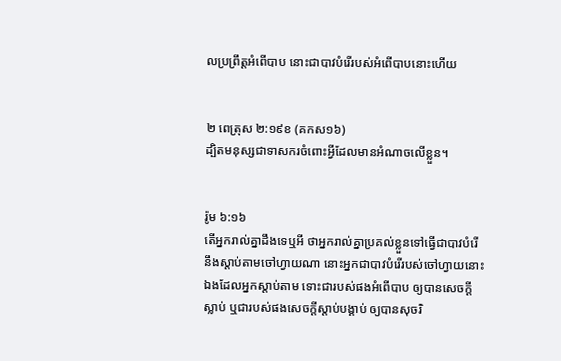លប្រព្រឹត្តអំពើបាប នោះជាបាវបំរើរបស់អំពើបាបនោះហើយ


២ ពេត្រុស ២:១៩ខ (គកស១៦)
ដ្បិតមនុស្សជាទាសករចំពោះអ្វីដែលមានអំណាចលើខ្លួន។


រ៉ូម ៦:១៦
តើអ្នករាល់គ្នាដឹងទេឬអី ថាអ្នករាល់គ្នាប្រគល់ខ្លួនទៅធ្វើជាបាវបំរើ នឹងស្តាប់តាមចៅហ្វាយណា នោះអ្នកជាបាវបំរើរបស់ចៅហ្វាយនោះឯងដែលអ្នកស្តាប់តាម ទោះជារបស់ផងអំពើបាប ឲ្យបានសេចក្ដីស្លាប់ ឬជារបស់ផងសេចក្ដីស្តាប់បង្គាប់ ឲ្យបានសុចរិ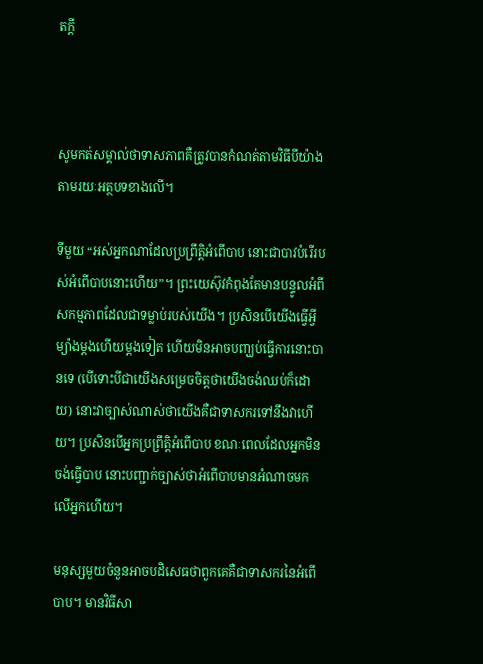តក្តី



សូមកត់សម្គាល់ថាទាសភាពគឺត្រូវបានកំណត់តាមវិធីបីយ៉ាងតាមរយៈអត្ថបទខាងលើ។

ទីមួយ “អស់អ្នកណាដែលប្រព្រឹត្តិអំពើបាប នោះជាបាវបំរើរបស់អំពើបាបនោះហើយ”។ ព្រះយេស៊ុវកំពុងតែមានបន្ទូលអំពីសកម្មភាពដែលជាទម្លាប់របស់យើង។ ប្រសិនបើយើងធ្វើអ្វីម្យ៉ាងម្តងហើយម្តងទៀត ហើយមិនអាចបញ្ឃប់ធ្វើការនោះបានទេ (បើទោះបីជាយើងសម្រេចចិត្តថាយើងចង់ឈប់ក៏ដោយ) នោះវាច្បាស់ណាស់ថាយើងគឺជាទាសករទៅនឹងវាហើយ។ ប្រសិនបើអ្នកប្រព្រឹត្តិអំពើបាប ខណៈពេលដែលអ្នកមិនចង់ធ្វើបាប នោះបញ្ជាក់ច្បាស់ថាអំពើបាបមានអំណាចមកលើអ្នកហើយ។

មនុស្សមួយចំនួនអាចបដិសេធថាពួកគេគឺជាទាសករនៃអំពើបាប។ មានវិធីសា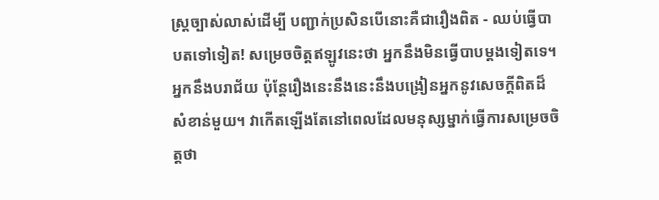ស្ត្រច្បាស់លាស់ដើម្បី បញ្ជាក់ប្រសិនបើនោះគឺជារឿងពិត - ឈប់ធ្វើបាបតទៅទៀត! សម្រេចចិត្តឥឡូវនេះថា អ្នកនឹងមិនធ្វើបាបម្តងទៀតទេ។ អ្នកនឹងបរាជ័យ ប៉ុន្តែរឿងនេះនឹងនេះនឹងបង្រៀនអ្នកនូវសេចក្តីពិតដ៏សំខាន់មួយ។ វាកើតឡើងតែនៅពេលដែលមនុស្សម្នាក់ធ្វើការសម្រេចចិត្តថា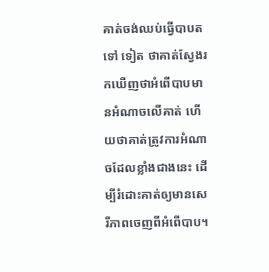គាត់ចង់ឈប់ធ្វើបាបតទៅ ទៀត ថាគាត់ស្វែងរកឃើញថាអំពើបាបមានអំណាចលើគាត់ ហើយថាគាត់ត្រូវការអំណាចដែលខ្លាំងជាងនេះ ដើម្បីរំដោះគាត់ឲ្យមានសេរីភាពចេញពីអំពើបាប។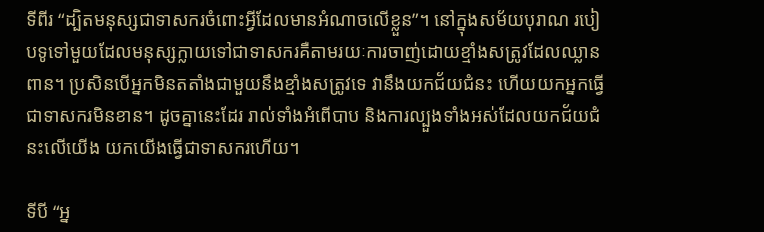ទីពីរ “ដ្បិតមនុស្សជាទាសករចំពោះអ្វីដែលមានអំណាចលើខ្លួន”។ នៅក្នុងសម័យបុរាណ របៀបទូទៅមួយដែលមនុស្សក្លាយទៅជាទាសករគឺតាមរយៈការចាញ់ដោយខ្មាំងសត្រូវដែលឈ្លានពាន។ ប្រសិនបើអ្នកមិនតតាំងជាមួយនឹងខ្មាំងសត្រូវទេ វានឹងយកជ័យជំនះ ហើយយកអ្នកធ្វើជាទាសករមិនខាន។ ដូចគ្នានេះដែរ រាល់ទាំងអំពើបាប និងការល្បួងទាំងអស់ដែលយកជ័យជំនះលើយើង យកយើងធ្វើជាទាសករហើយ។

ទីបី “អ្ន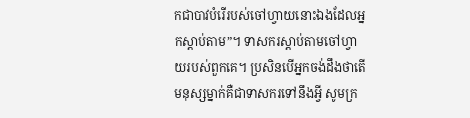កជាបាវបំរើរបស់ចៅហ្វាយនោះឯងដែលអ្នកស្តាប់តាម”។ ទាសករស្តាប់តាមចៅហ្វាយរបស់ពួកគេ។ ប្រសិនបើអ្នកចង់ដឹងថាតើមនុស្សម្នាក់គឺជាទាសករទៅនឹងអ្វី សូមក្រ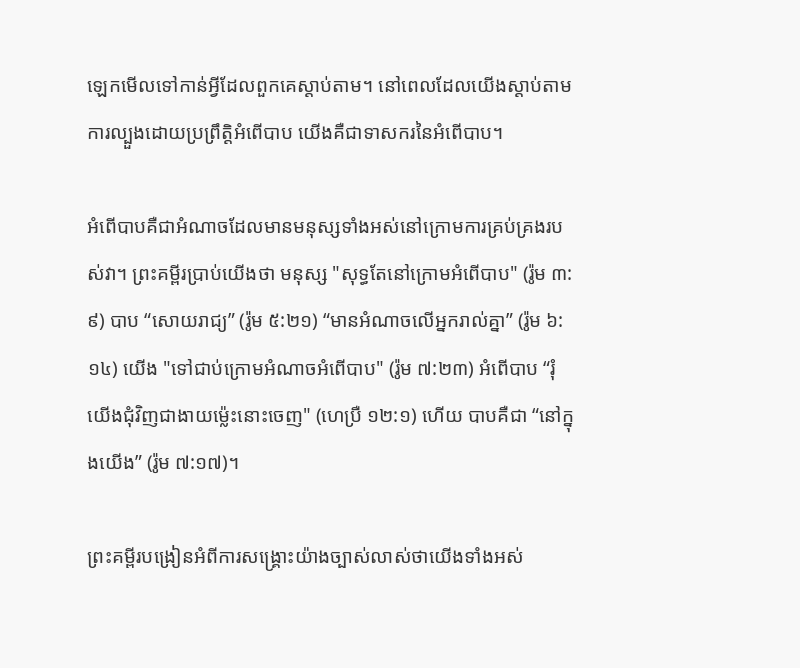ឡេកមើលទៅកាន់អ្វីដែលពួកគេស្តាប់តាម។ នៅពេលដែលយើងស្តាប់តាមការល្បួងដោយប្រព្រឹត្តិអំពើបាប យើងគឺជាទាសករនៃអំពើបាប។

អំពើបាបគឺជាអំណាចដែលមានមនុស្សទាំងអស់នៅក្រោមការគ្រប់គ្រងរបស់វា។ ព្រះគម្ពីរប្រាប់យើងថា មនុស្ស "សុទ្ធតែនៅក្រោមអំពើបាប" (រ៉ូម ៣:៩) បាប “សោយរាជ្យ” (រ៉ូម ៥:២១) “មានអំណាចលើអ្នករាល់គ្នា” (រ៉ូម ៦:១៤) យើង "ទៅជាប់ក្រោមអំណាចអំពើបាប" (រ៉ូម ៧:២៣) អំពើបាប “រុំយើងជុំ‌វិញជាងាយម៉្លេះនោះចេញ" (ហេប្រឺ ១២:១) ហើយ បាបគឺជា “នៅក្នុងយើង” (រ៉ូម ៧:១៧)។

ព្រះគម្ពីរបង្រៀនអំពីការសង្គ្រោះយ៉ាងច្បាស់លាស់ថាយើងទាំងអស់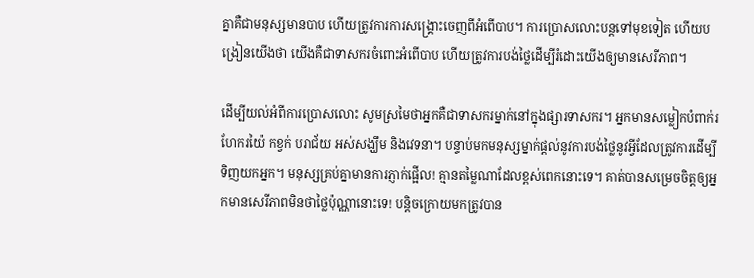គ្នាគឺជាមនុស្សមានបាប ហើយត្រូវការការសង្គ្រោះចេញពីអំពើបាប។ ការប្រោសលោះបន្តទៅមុខទៀត ហើយបង្រៀនយើងថា យើងគឺជាទាសករចំពោះអំពើបាប ហើយត្រូវការបង់ថ្លៃដើម្បីរំដោះយើងឲ្យមានសេរីភាព។

ដើម្បីយល់អំពីការប្រោសលោះ សូមស្រមៃថាអ្នកគឺជាទាសករម្នាក់នៅក្នុងផ្សារទាសករ។ អ្នកមានសម្លៀកបំពាក់រហែករយ៉ៃ កខ្វក់ បរាជ័យ អស់សង្ឃឹម និងវេទនា។ បន្ទាប់មកមនុស្សម្នាក់ផ្តល់នូវការបង់ថ្លៃនូវអ្វីដែលត្រូវការដើម្បីទិញយកអ្នក។ មនុស្សគ្រប់គ្នាមានការភ្ញាក់ផ្អើល! គ្មានតម្លៃណាដែលខ្ពស់ពេកនោះទេ។ គាត់បានសម្រេចចិត្តឲ្យអ្នកមានសេរីភាពមិនថាថ្លៃប៉ុណ្ណានោះទេ! បន្តិចក្រោយមកត្រូវបាន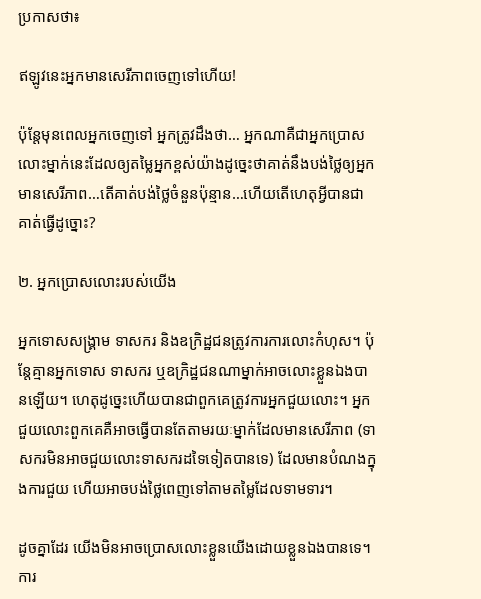ប្រកាសថា៖

ឥឡូវនេះអ្នកមានសេរីភាពចេញទៅហើយ!

ប៉ុន្តែមុនពេលអ្នកចេញទៅ អ្នកត្រូវដឹងថា… អ្នកណាគឺជាអ្នកប្រោសលោះម្នាក់នេះដែលឲ្យតម្លៃអ្នកខ្ពស់យ៉ាងដូច្នេះថាគាត់នឹងបង់ថ្លៃឲ្យអ្នកមានសេរីភាព…តើគាត់បង់ថ្លៃចំនួនប៉ុន្មាន…ហើយតើហេតុអ្វីបានជាគាត់ធ្វើដូច្នោះ?

២. អ្នកប្រោសលោះរបស់យើង

អ្នកទោសសង្គ្រាម ទាសករ និងឧក្រិដ្ឋជនត្រូវការការលោះកំហុស។ ប៉ុន្តែគ្មានអ្នកទោស ទាសករ ឬឧក្រិដ្ឋជនណាម្នាក់អាចលោះខ្លួនឯងបានឡើយ។ ហេតុដូច្នេះហើយបានជាពួកគេត្រូវការអ្នកជួយលោះ។ អ្នកជួយលោះពួកគេគឺអាចធ្វើបានតែតាមរយៈម្នាក់ដែលមានសេរីភាព (ទាសករមិនអាចជួយលោះទាសករដទៃទៀតបានទេ) ដែលមានបំណងក្នុងការជួយ ហើយអាចបង់ថ្លៃពេញទៅតាមតម្លៃដែលទាមទារ។

ដូចគ្នាដែរ យើងមិនអាចប្រោសលោះខ្លួនយើងដោយខ្លួនឯងបានទេ។ ការ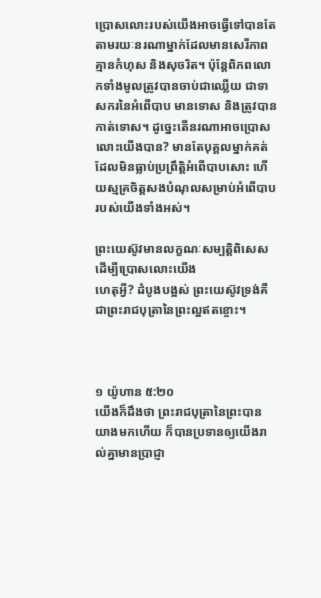ប្រោសលោះរបស់យើងអាចធ្វើទៅបានតែតាមរយៈនរណាម្នាក់ដែលមានសេរីភាព គ្មានកំហុស និងសុចរិត។ ប៉ុន្តែពិភពលោកទាំងមូលត្រូវបានចាប់ជាឈ្លើយ ជាទាសករនៃអំពើបាប មានទោស និងត្រូវបានកាត់ទោស។ ដូច្នេះតើនរណាអាចប្រោសលោះយើងបាន? មានតែបុគ្គលម្នាក់គត់ដែលមិនធ្លាប់ប្រព្រឹត្តិអំពើបាបសោះ ហើយស្មគ្រចិត្តសងបំណុលសម្រាប់អំពើបាបរបស់យើងទាំងអស់។

ព្រះយេស៊ូវមានលក្ខណៈសម្បត្តិពិសេសដើម្បីប្រោសលោះយើង
ហេតុអ្វី? ដំបូងបង្អស់ ព្រះយេស៊ូវទ្រង់គឺជាព្រះរាជបុត្រានៃព្រះល្អឥតខ្ចោះ។



១ យ៉ូហាន ៥:២០
យើងក៏ដឹងថា ព្រះ‌រាជ‌បុត្រានៃព្រះបានយាងមកហើយ ក៏បានប្រទានឲ្យយើងរាល់គ្នាមានប្រាជ្ញា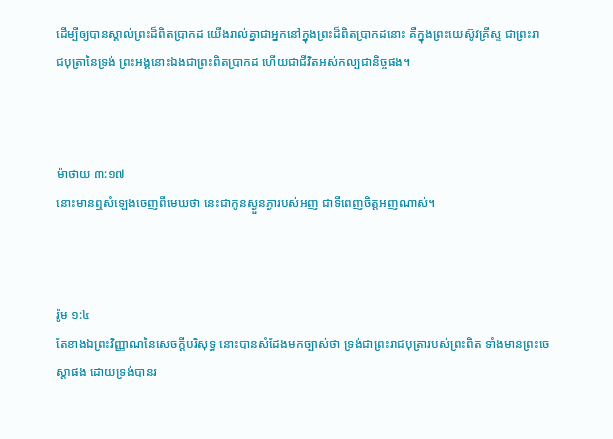ដើម្បីឲ្យបានស្គាល់ព្រះដ៏ពិតប្រាកដ យើងរាល់គ្នាជាអ្នកនៅក្នុងព្រះដ៏ពិតប្រាកដនោះ គឺក្នុងព្រះ‌យេស៊ូវគ្រីស្ទ ជាព្រះ‌រាជ‌បុត្រានៃទ្រង់ ព្រះ‌អង្គនោះឯងជាព្រះពិតប្រាកដ ហើយជាជីវិតអស់‌កល្បជានិច្ចផង។



ម៉ាថាយ ៣:១៧
នោះមានឮសំឡេងចេញពីមេឃថា នេះជាកូនស្ងួន‌ភ្ងារបស់អញ ជាទីពេញចិត្តអញណាស់។



រ៉ូម ១:៤
តែខាងឯព្រះ‌វិញ្ញាណនៃសេចក្ដីបរិសុទ្ធ នោះបានសំដែងមកច្បាស់ថា ទ្រង់ជាព្រះ‌រាជ‌បុត្រារបស់ព្រះពិត ទាំងមានព្រះ‌ចេស្តាផង ដោយទ្រង់បានរ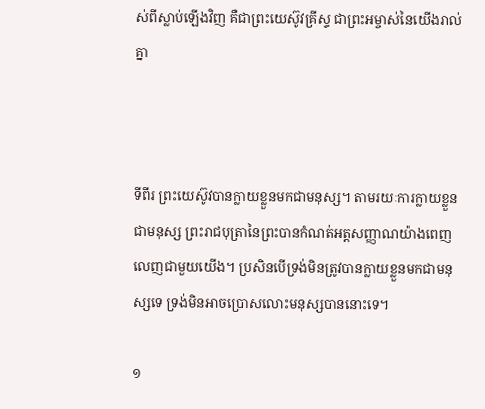ស់ពីស្លាប់ឡើងវិញ គឺជាព្រះ‌យេស៊ូវគ្រីស្ទ ជាព្រះ‌អម្ចាស់នៃយើងរាល់គ្នា



ទីពីរ ព្រះយេស៊ូវបានក្លាយខ្លួនមកជាមនុស្ស។ តាមរយៈការក្លាយខ្លួនជាមនុស្ស ព្រះរាជបុត្រានៃព្រះបានកំណត់អត្តសញ្ញាណយ៉ាងពេញលេញជាមួយយើង។ ប្រសិនបើទ្រង់មិនត្រូវបានក្លាយខ្លួនមកជាមនុស្សទេ ទ្រង់មិនអាចប្រោសលោះមនុស្សបាននោះទេ។

១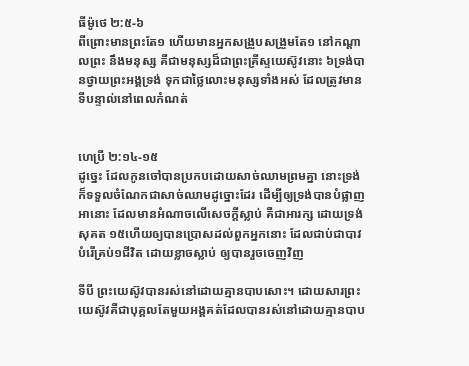ធីម៉ូថេ ២:៥-៦
ពីព្រោះមានព្រះតែ១ ហើយមានអ្នកសង្រួបសង្រួមតែ១ នៅកណ្តាលព្រះ នឹងមនុស្ស គឺជាមនុស្សដ៏ជាព្រះ‌គ្រីស្ទយេស៊ូវនោះ ៦ទ្រង់បានថ្វាយព្រះ‌អង្គទ្រង់ ទុកជាថ្លៃលោះមនុស្សទាំងអស់ ដែលត្រូវមានទីបន្ទាល់នៅពេលកំណត់


ហេប្រឺ ២:១៤-១៥
ដូច្នេះ ដែលកូនចៅបានប្រកបដោយសាច់ឈាមព្រមគ្នា នោះទ្រង់ក៏ទទួលចំណែកជាសាច់ឈាមដូច្នោះដែរ ដើម្បីឲ្យទ្រង់បានបំផ្លាញអានោះ ដែលមានអំណាចលើសេចក្ដីស្លាប់ គឺជាអារក្ស ដោយទ្រង់សុគត ១៥ហើយឲ្យបានប្រោសដល់ពួកអ្នកនោះ ដែលជាប់ជាបាវបំរើគ្រប់១ជីវិត ដោយខ្លាចស្លាប់ ឲ្យបានរួចចេញវិញ

ទីបី ព្រះយេស៊ូវបានរស់នៅដោយគ្មានបាបសោះ។ ដោយសារព្រះយេស៊ូវគឺជាបុគ្គលតែមួយអង្គគត់ដែលបានរស់នៅដោយគ្មានបាប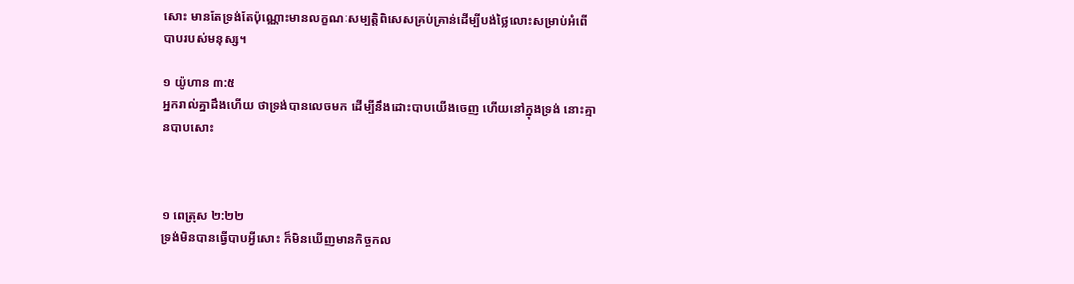សោះ មានតែទ្រង់តែប៉ុណ្ណោះមានលក្ខណៈសម្បត្តិពិសេសគ្រប់គ្រាន់ដើម្បីបង់ថ្លៃលោះសម្រាប់អំពើបាបរបស់មនុស្ស។

១ យ៉ូហាន ៣:៥
អ្នករាល់គ្នាដឹងហើយ ថាទ្រង់បានលេចមក ដើម្បីនឹងដោះបាបយើងចេញ ហើយនៅក្នុងទ្រង់ នោះគ្មានបាបសោះ



១ ពេត្រុស ២:២២
ទ្រង់មិនបានធ្វើបាបអ្វីសោះ ក៏មិនឃើញមានកិច្ច‌កល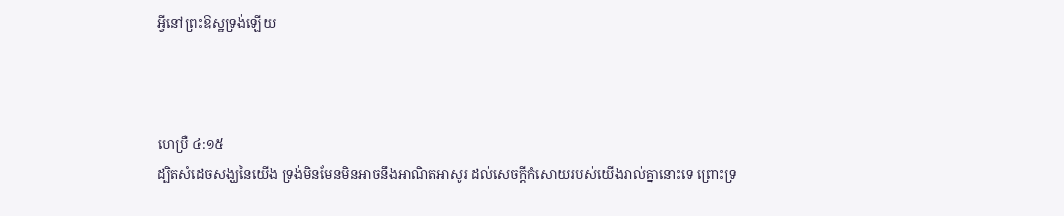អ្វីនៅព្រះ‌ឱស្ឋទ្រង់ឡើយ



ហេប្រឺ ៤:១៥
ដ្បិតសំដេចសង្ឃនៃយើង ទ្រង់មិនមែនមិនអាចនឹងអាណិត‌អាសូរ ដល់សេចក្ដីកំសោយរបស់យើងរាល់គ្នានោះទេ ព្រោះទ្រ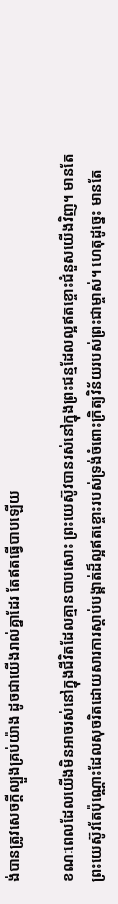ង់បានត្រូវសេចក្ដីល្បួងគ្រប់យ៉ាង ដូចជាយើងរាល់គ្នាដែរ តែឥតធ្វើបាបឡើយ

ខណៈពេលដែលយើងមិនអាចរស់នៅក្នុងជីវិតដែលគ្មានបាបសោះ ព្រះយេស៊ូវបានរស់នៅក្នុងព្រះជន្មដែលល្អឥតខ្ចោះជំនួសយើងវិញ។ មានតែព្រះយេស៊ូវតែប៉ុណ្ណោះដែលសុចរិតដោយសារការស្តាប់បង្គាត់ដ៏ល្អឥតខ្ចោះរបស់ទ្រង់ចំពោះក្រិត្យ‌វិន័យរបស់ព្រះជាម្ចាស់។ ហេតុដូច្នេះ មានតែ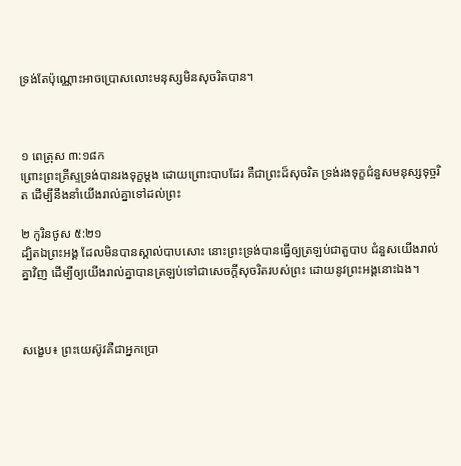ទ្រង់តែប៉ុណ្ណោះអាចប្រោសលោះមនុស្សមិនសុចរិតបាន។



១ ពេត្រុស ៣:១៨ក
ព្រោះព្រះ‌គ្រីស្ទទ្រង់បានរងទុក្ខម្តង ដោយព្រោះបាបដែរ គឺជាព្រះដ៏សុចរិត ទ្រង់រងទុក្ខជំនួសមនុស្សទុច្ចរិត ដើម្បីនឹងនាំយើងរាល់គ្នាទៅដល់ព្រះ

២ កូរិន‌ថូស ៥:២១
ដ្បិតឯព្រះ‌អង្គ ដែលមិនបានស្គាល់បាបសោះ នោះព្រះទ្រង់បានធ្វើឲ្យត្រឡប់ជាតួបាប ជំនួសយើងរាល់គ្នាវិញ ដើម្បីឲ្យយើងរាល់គ្នាបានត្រឡប់ទៅជាសេចក្ដីសុចរិតរបស់ព្រះ ដោយនូវព្រះ‌អង្គនោះឯង។



សង្ខេប៖ ព្រះយេស៊ូវគឺជាអ្នកប្រោ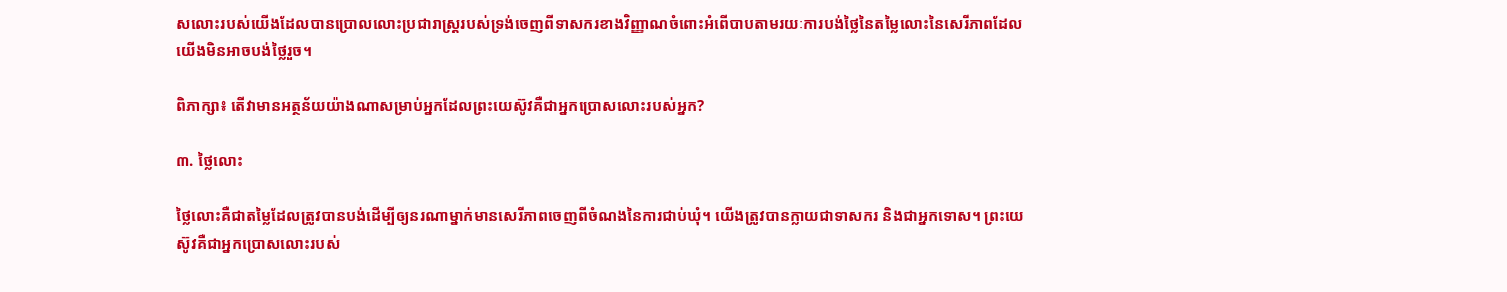សលោះរបស់យើងដែលបានប្រោលលោះប្រជារាស្ត្ររបស់ទ្រង់ចេញពីទាសករខាងវិញ្ញាណចំពោះអំពើបាបតាមរយៈការបង់ថ្លៃនៃតម្លៃលោះនៃសេរីភាពដែលយើងមិនអាចបង់ថ្លៃរួច។

ពិភាក្សា៖ តើវាមានអត្ថន័យយ៉ាងណាសម្រាប់អ្នកដែលព្រះយេស៊ូវគឺជាអ្នកប្រោសលោះរបស់អ្នក?

៣. ថ្លៃលោះ

ថ្លៃលោះគឺជាតម្លៃដែលត្រូវបានបង់ដើម្បីឲ្យនរណាម្នាក់មានសេរីភាពចេញពីចំណងនៃការជាប់ឃុំ។ យើងត្រូវបានក្លាយជាទាសករ និងជាអ្នកទោស។ ព្រះយេស៊ូវគឺជាអ្នកប្រោសលោះរបស់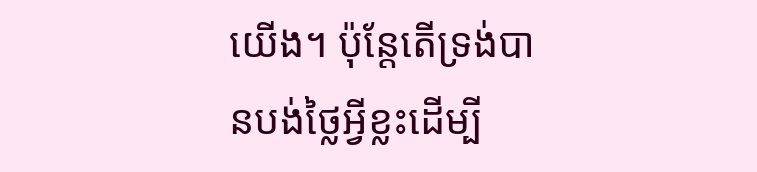យើង។ ប៉ុន្តែតើទ្រង់បានបង់ថ្លៃអ្វីខ្លះដើម្បី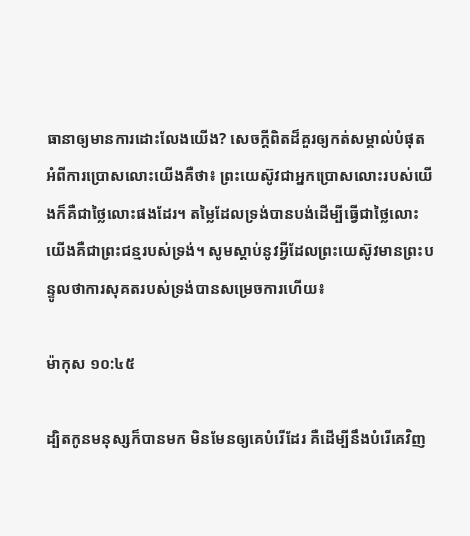ធានាឲ្យមានការដោះលែងយើង? សេចក្តីពិតដ៏គួរឲ្យកត់សម្គាល់បំផុតអំពីការប្រោសលោះយើងគឺថា៖ ព្រះយេស៊ូវជាអ្នកប្រោសលោះរបស់យើងក៏គឺជាថ្លៃលោះផងដែរ។ តម្លៃដែលទ្រង់បានបង់ដើម្បីធ្វើជាថ្លៃលោះយើងគឺជាព្រះជន្មរបស់ទ្រង់។ សូមស្តាប់នូវអ្វីដែលព្រះយេស៊ូវមានព្រះបន្ទូលថាការសុគតរបស់ទ្រង់បានសម្រេចការហើយ៖

ម៉ាកុស ១០:៤៥

ដ្បិតកូនមនុស្សក៏បានមក មិនមែនឲ្យគេបំរើដែរ គឺដើម្បីនឹងបំរើគេវិញ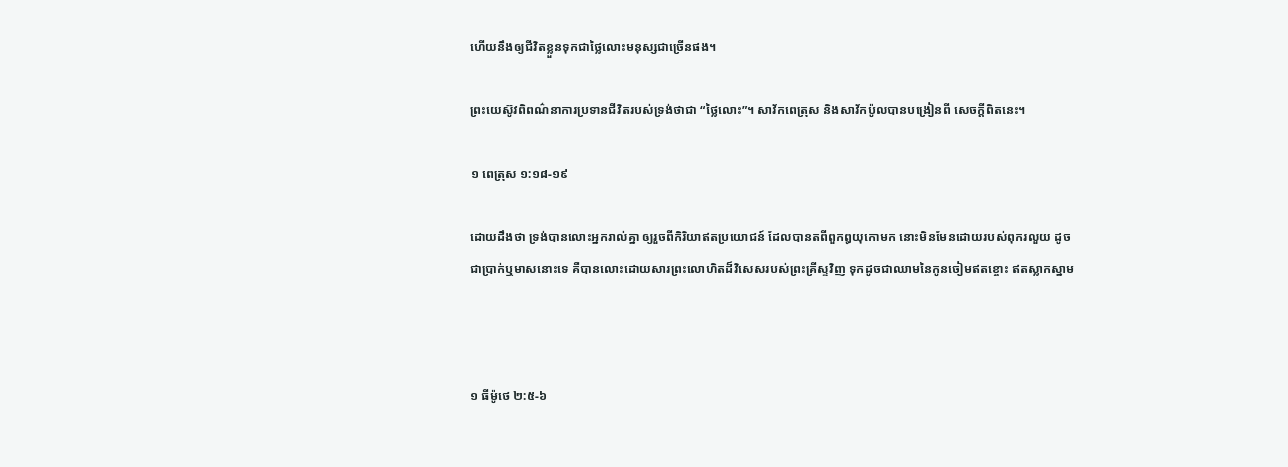ហើយនឹងឲ្យជីវិតខ្លួនទុកជាថ្លៃលោះមនុស្សជាច្រើនផង។

ព្រះយេស៊ូវពិពណ៌នាការប្រទានជីវិតរបស់ទ្រង់ថាជា “ថ្លៃលោះ”។ សាវ័កពេត្រុស និងសាវ័កប៉ូលបានបង្រៀនពី សេចក្តីពិតនេះ។

១ ពេត្រុស ១:១៨-១៩

ដោយដឹងថា ទ្រង់បានលោះអ្នករាល់គ្នា ឲ្យរួចពីកិរិយាឥតប្រយោជន៍ ដែលបានតពីពួកឰយុកោមក នោះមិនមែនដោយរបស់ពុក‌រលួយ ដូចជាប្រាក់ឬមាសនោះទេ គឺបានលោះដោយ‌សារព្រះ‌លោហិតដ៏វិសេសរបស់ព្រះ‌គ្រីស្ទវិញ ទុកដូចជាឈាមនៃកូនចៀមឥតខ្ចោះ ឥតស្លាកស្នាម



១ ធីម៉ូថេ ២:៥-៦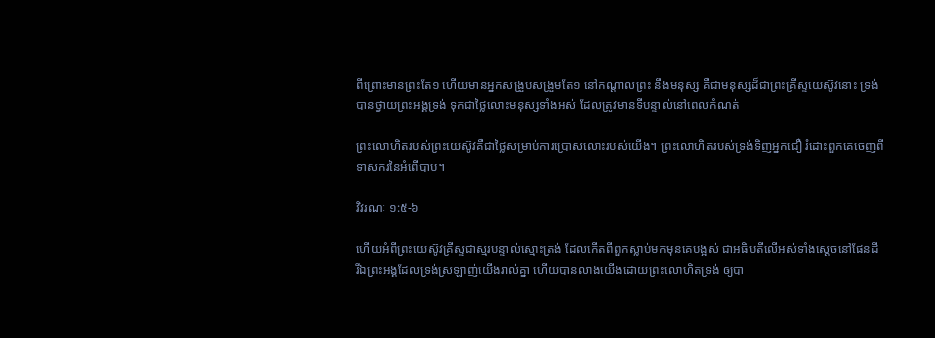ពីព្រោះមានព្រះតែ១ ហើយមានអ្នកសង្រួបសង្រួមតែ១ នៅកណ្តាលព្រះ នឹងមនុស្ស គឺជាមនុស្សដ៏ជាព្រះ‌គ្រីស្ទយេស៊ូវនោះ ទ្រង់បានថ្វាយព្រះ‌អង្គទ្រង់ ទុកជាថ្លៃលោះមនុស្សទាំងអស់ ដែលត្រូវមានទីបន្ទាល់នៅពេលកំណត់

ព្រះលោហិតរបស់ព្រះយេស៊ូវគឺជាថ្លៃសម្រាប់ការប្រោសលោះរបស់យើង។ ព្រះលោហិតរបស់ទ្រង់ទិញអ្នកជឿ រំដោះពួកគេចេញពីទាសករនៃអំពើបាប។

វិវរណៈ ១:៥-៦

ហើយអំពីព្រះ‌យេស៊ូវគ្រីស្ទជាស្មរបន្ទាល់ស្មោះ‌ត្រង់ ដែលកើតពីពួកស្លាប់មកមុនគេបង្អស់ ជាអធិបតីលើអស់ទាំងស្តេចនៅផែនដី រីឯព្រះ‌អង្គដែលទ្រង់ស្រឡាញ់យើងរាល់គ្នា ហើយបានលាងយើងដោយព្រះ‌លោហិតទ្រង់ ឲ្យបា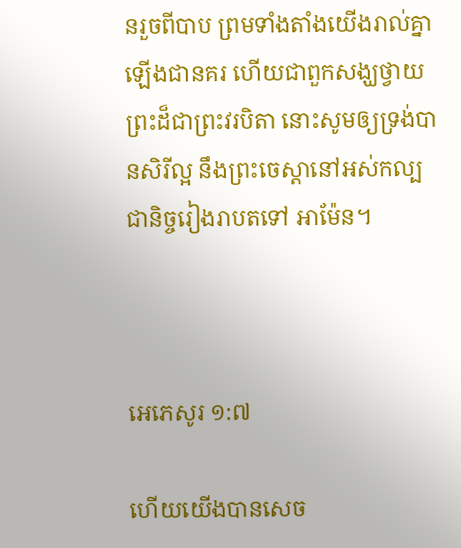នរួចពីបាប ព្រមទាំងតាំងយើងរាល់គ្នាឡើងជានគរ ហើយជាពួកសង្ឃថ្វាយព្រះដ៏ជាព្រះវរ‌បិតា នោះសូមឲ្យទ្រង់បានសិរី‌ល្អ នឹងព្រះ‌ចេស្តានៅអស់‌កល្បជានិច្ចរៀង‌រាបតទៅ អាម៉ែន។



អេភេសូរ ១:៧

ហើយយើងបានសេច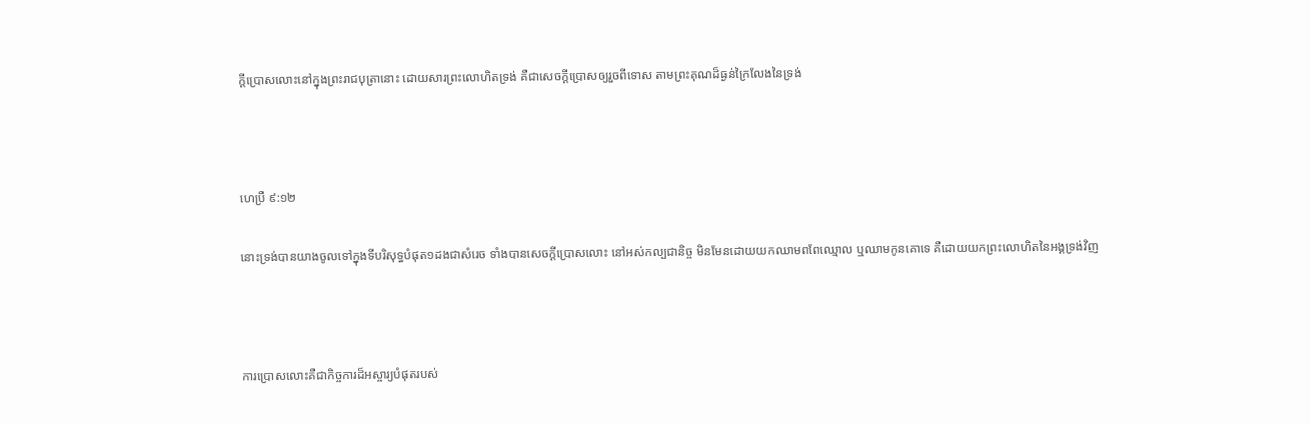ក្ដីប្រោសលោះនៅក្នុងព្រះ‌រាជ‌បុត្រានោះ ដោយ‌សារព្រះ‌លោហិតទ្រង់ គឺជាសេចក្ដីប្រោសឲ្យរួចពីទោស តាមព្រះ‌គុណដ៏ធ្ងន់ក្រៃ‌លែងនៃទ្រង់



ហេប្រឺ ៩:១២

នោះទ្រង់បានយាងចូលទៅក្នុងទីបរិសុទ្ធបំផុត១ដងជាសំរេច ទាំងបានសេចក្ដីប្រោសលោះ នៅអស់‌កល្បជានិច្ច មិនមែនដោយយកឈាមពពែឈ្មោល ឬឈាមកូនគោទេ គឺដោយយកព្រះ‌លោហិតនៃអង្គទ្រង់វិញ



ការប្រោសលោះគឺជាកិច្ចការដ៏អស្ចារ្យបំផុតរបស់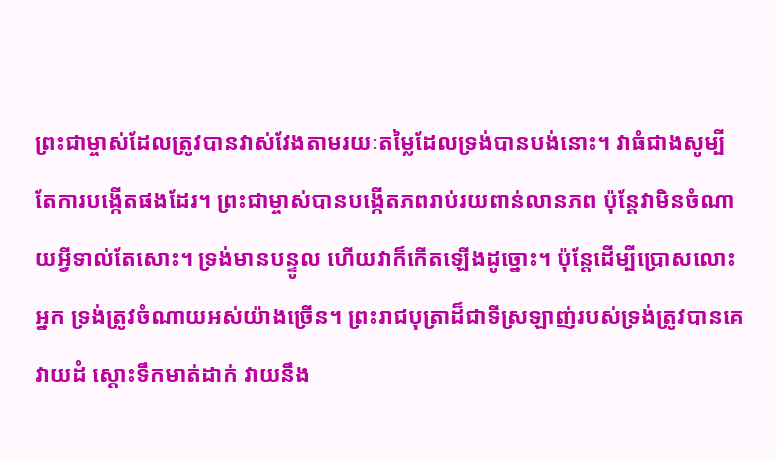ព្រះជាម្ចាស់ដែលត្រូវបានវាស់វែងតាមរយៈតម្លៃដែលទ្រង់បានបង់នោះ។ វាធំជាងសូម្បីតែការបង្កើតផងដែរ។ ព្រះជាម្ចាស់បានបង្កើតភពរាប់រយពាន់លានភព ប៉ុន្តែវាមិនចំណាយអ្វីទាល់តែសោះ។ ទ្រង់មានបន្ទូល ហើយវាក៏កើតឡើងដូច្នោះ។ ប៉ុន្តែដើម្បីប្រោសលោះអ្នក ទ្រង់ត្រូវចំណាយអស់យ៉ាងច្រើន។ ព្រះរាជបុត្រាដ៏ជាទីស្រឡាញ់របស់ទ្រង់ត្រូវបានគេវាយដំ ស្តោះទឹកមាត់ដាក់ វាយនឹង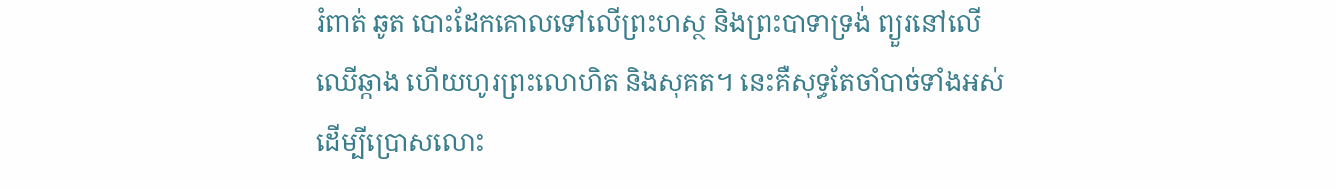រំពាត់ ឆូត បោះដែកគោលទៅលើព្រះហស្ថ និងព្រះបាទាទ្រង់ ព្យួរនៅលើឈើឆ្កាង ហើយហូរព្រះលោហិត និងសុគត។ នេះគឺសុទ្ធតែចាំបាច់ទាំងអស់ដើម្បីប្រោសលោះ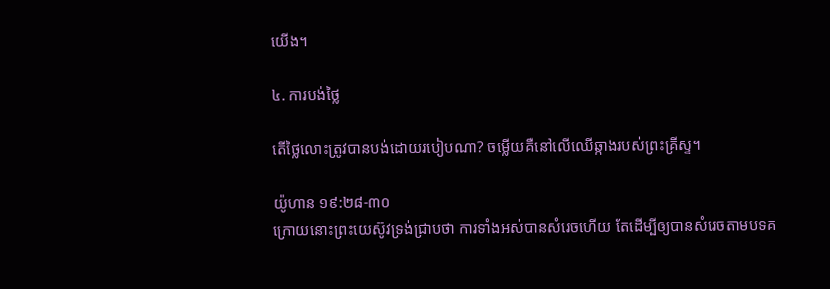យើង។

៤. ការបង់ថ្លៃ

តើថ្លៃលោះត្រូវបានបង់ដោយរបៀបណា? ចម្លើយគឺនៅលើឈើឆ្កាងរបស់ព្រះគ្រីស្ទ។

យ៉ូហាន ១៩:២៨-៣០
ក្រោយនោះព្រះ‌យេស៊ូវទ្រង់ជ្រាបថា ការទាំងអស់បានសំរេចហើយ តែដើម្បីឲ្យបានសំរេចតាមបទគ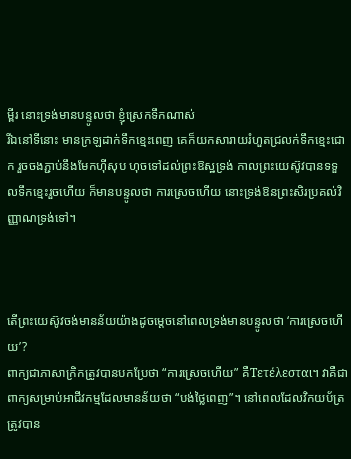ម្ពីរ នោះទ្រង់មានបន្ទូលថា ខ្ញុំស្រេកទឹកណាស់
រីឯនៅទីនោះ មានក្រឡដាក់ទឹក‌ខ្មេះពេញ គេក៏យកសារាយ‌រំហួតជ្រលក់ទឹក‌ខ្មេះជោក រួចចងភ្ជាប់នឹងមែកហ៊ីសុប ហុចទៅដល់ព្រះ‌ឱស្ឋទ្រង់ កាលព្រះ‌យេស៊ូវបានទទួលទឹក‌ខ្មេះរួចហើយ ក៏មានបន្ទូលថា ការស្រេចហើយ នោះទ្រង់ឱនព្រះ‌សិរប្រគល់វិញ្ញាណទ្រង់ទៅ។



តើព្រះយេស៊ូវចង់មានន័យយ៉ាងដូចម្តេចនៅពេលទ្រង់មានបន្ទូលថា ‘ការស្រេចហើយ’?
ពាក្យជាភាសាក្រិកត្រូវបានបកប្រែថា “ការស្រេចហើយ” គឺΤετέλεσται។ វាគឺជាពាក្យសម្រាប់អាជីវកម្មដែលមានន័យថា “បង់ថ្លៃពេញ”។ នៅពេលដែលវិកយប័ត្រត្រូវបាន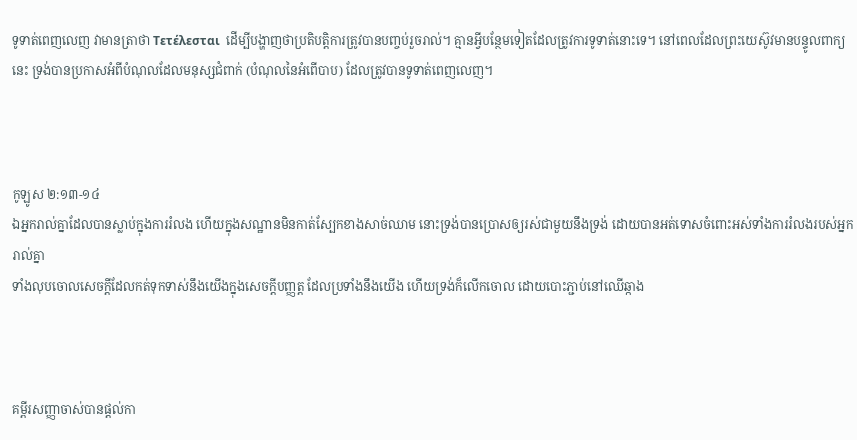ទូទាត់ពេញលេញ វាមានត្រាថា Τετέλεσται  ដើម្បីបង្ហាញថាប្រតិបត្តិការត្រូវបានបញ្ចប់រួចរាល់។ គ្មានអ្វីបន្ថែមទៀតដែលត្រូវការទូទាត់នោះទេ។ នៅពេលដែលព្រះយេស៊ូវមានបន្ទូលពាក្យនេះ ទ្រង់បានប្រកាសអំពីបំណុលដែលមនុស្សជំពាក់ (បំណុលនៃអំពើបាប) ដែលត្រូវបានទូទាត់ពេញលេញ។



កូឡូស ២:១៣-១៤
ឯអ្នករាល់គ្នាដែលបានស្លាប់ក្នុងការរំលង ហើយក្នុងសណ្ឋានមិនកាត់ស្បែកខាងសាច់ឈាម នោះទ្រង់បានប្រោសឲ្យរស់ជាមួយនឹងទ្រង់ ដោយបានអត់ទោសចំពោះអស់ទាំងការរំលងរបស់អ្នករាល់គ្នា
ទាំងលុបចោលសេចក្ដីដែលកត់ទុកទាស់នឹងយើងក្នុងសេចក្ដីបញ្ញត្ត ដែលប្រទាំងនឹងយើង ហើយទ្រង់ក៏លើកចោល ដោយបោះភ្ជាប់នៅឈើឆ្កាង



គម្ពីរសញ្ញាចាស់បានផ្តល់កា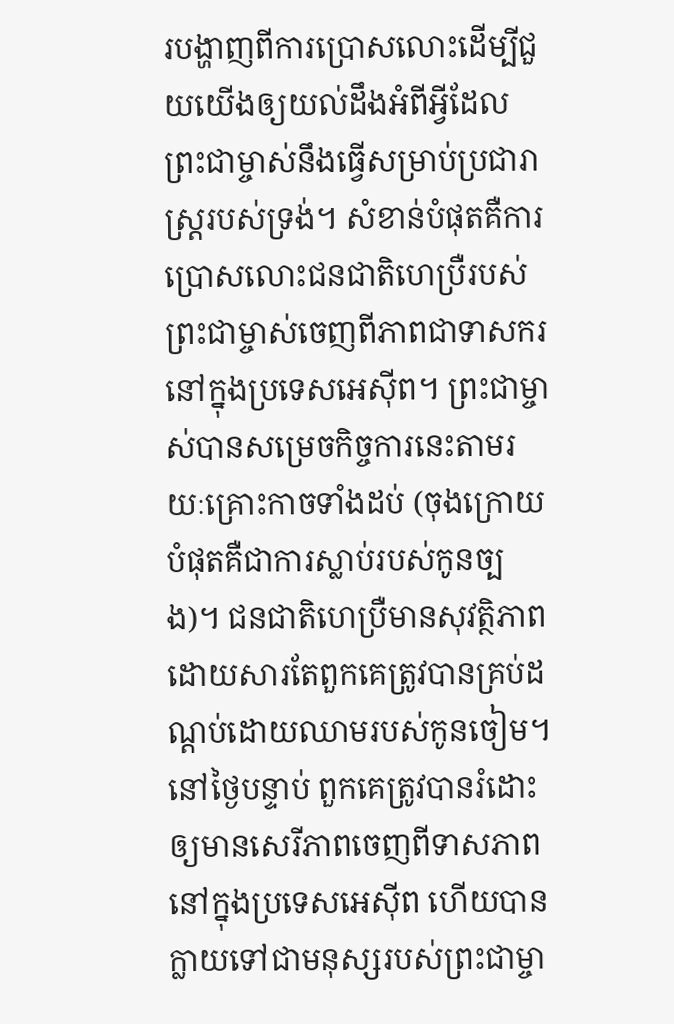របង្ហាញពីការប្រោសលោះដើម្បីជួយយើងឲ្យយល់ដឹងអំពីអ្វីដែលព្រះជាម្ចាស់នឹងធ្វើសម្រាប់ប្រជារាស្ត្ររបស់ទ្រង់។ សំខាន់បំផុតគឺការប្រោសលោះជនជាតិហេប្រឺរបស់ព្រះជាម្ចាស់ចេញពីភាពជាទាសករនៅក្នុងប្រទេសអេស៊ីព។ ព្រះជាម្ចាស់បានសម្រេចកិច្ចការនេះតាមរយៈគ្រោះកាចទាំងដប់ (ចុងក្រោយបំផុតគឺជាការស្លាប់របស់កូនច្បង)។ ជនជាតិហេប្រឺមានសុវត្ថិភាពដោយសារតែពួកគេត្រូវបានគ្រប់ដណ្តប់ដោយឈាមរបស់កូនចៀម។ នៅថ្ងៃបន្ទាប់ ពួកគេត្រូវបានរំដោះឲ្យមានសេរីភាពចេញពីទាសភាពនៅក្នុងប្រទេសអេស៊ីព ហើយបានក្លាយទៅជាមនុស្សរបស់ព្រះជាម្ចា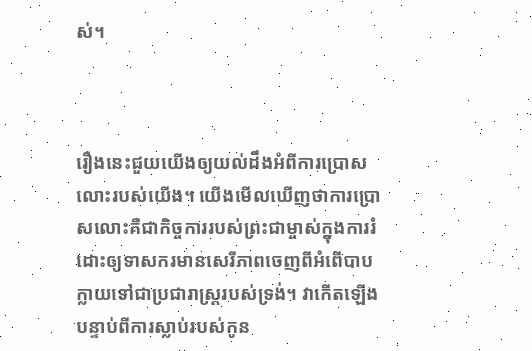ស់។



រឿងនេះជួយយើងឲ្យយល់ដឹងអំពីការប្រោសលោះរបស់យើង។ យើងមើលឃើញថាការប្រោសលោះគឺជាកិច្ចការរបស់ព្រះជាម្ចាស់ក្នុងការរំដោះឲ្យទាសករមានសេរីភាពចេញពីអំពើបាបក្លាយទៅជាប្រជារាស្ត្ររបស់ទ្រង់។ វាកើតឡើងបន្ទាប់ពីការស្លាប់របស់កូន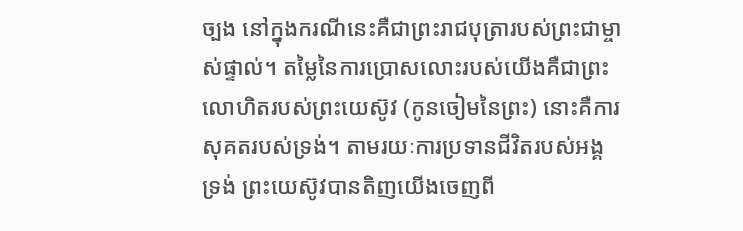ច្បង នៅក្នុងករណីនេះគឺជាព្រះរាជបុត្រារបស់ព្រះជាម្ចាស់ផ្ទាល់។ តម្លៃនៃការប្រោសលោះរបស់យើងគឺជាព្រះលោហិតរបស់ព្រះយេស៊ូវ (កូនចៀមនៃព្រះ) នោះគឺការសុគតរបស់ទ្រង់។ តាមរយៈការប្រទានជីវិតរបស់អង្គទ្រង់ ព្រះយេស៊ូវបានតិញយើងចេញពី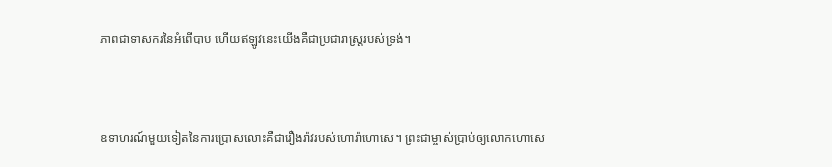ភាពជាទាសករនៃអំពើបាប ហើយឥឡូវនេះយើងគឺជាប្រជារាស្ត្ររបស់ទ្រង់។



ឧទាហរណ៍មួយទៀតនៃការប្រោសលោះគឺជារឿងរ៉ាវរបស់ហោរ៉ាហោសេ។ ព្រះជាម្ចាស់ប្រាប់ឲ្យលោកហោសេ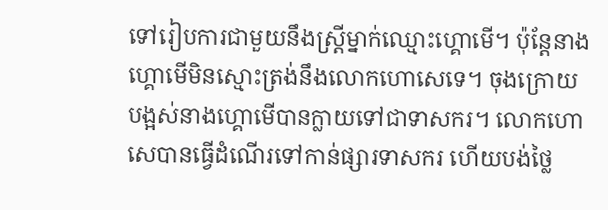ទៅរៀបការជាមួយនឹងស្ត្រីម្នាក់ឈ្មោះហ្គោមើ។ ប៉ុន្តែនាងហ្គោមើមិនស្មោះត្រង់នឹងលោកហោសេទេ។ ចុងក្រោយបង្អស់នាងហ្គោមើបានក្លាយទៅជាទាសករ។ លោកហោសេបានធ្វើដំណើរទៅកាន់ផ្សារទាសករ ហើយបង់ថ្លៃ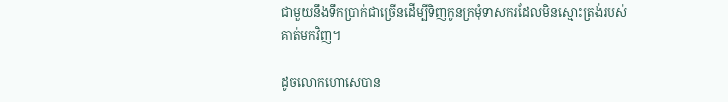ជាមួយនឹងទឹកប្រាក់ជាច្រើនដើម្បីទិញកូនក្រមុំទាសករដែលមិនស្មោះត្រង់របស់គាត់មកវិញ។

ដូចលោកហោសេបាន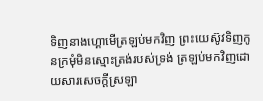ទិញនាងហ្គោមើត្រឡប់មកវិញ ព្រះយេស៊ូវទិញកូនក្រមុំមិនស្មោះត្រង់របស់ទ្រង់ ត្រឡប់មកវិញដោយសារសេចក្តីស្រឡា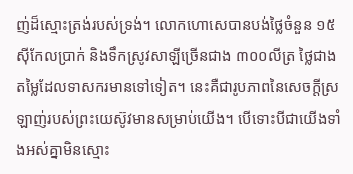ញ់ដ៏ស្មោះត្រង់របស់ទ្រង់។ លោកហោសេបានបង់ថ្លៃចំនួន ១៥ស៊ីកែលប្រាក់ និងទឹកស្រូវសាឡីច្រើនជាង ៣០០លីត្រ ថ្លៃជាងតម្លៃដែលទាសករមានទៅទៀត។ នេះគឺជារូបភាពនៃសេចក្តីស្រឡាញ់របស់ព្រះយេស៊ូវមានសម្រាប់យើង។ បើទោះបីជាយើងទាំងអស់គ្នាមិនស្មោះ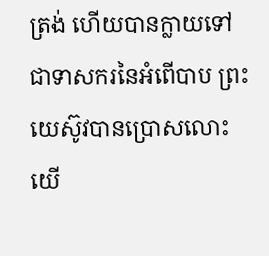ត្រង់ ហើយបានក្លាយទៅជាទាសករនៃអំពើបាប ព្រះយេស៊ូវបានប្រោសលោះយើ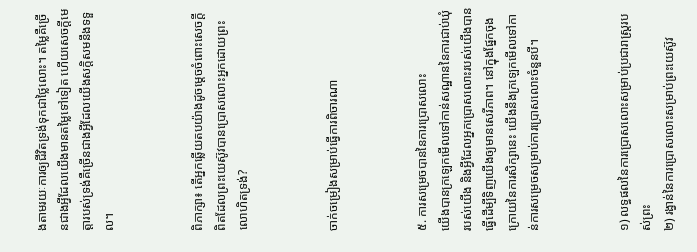ងតាមរយៈការឲ្យជីវិតទ្រង់ទុកជាថ្លៃលោះ។ តម្លៃគឺច្រើនជាងអ្វីដែលយើងមានតម្លៃទៅទៀត ហើយសេចក្តីមេត្តារបស់ទ្រង់គឺច្រើនជាងអ្វីដែលយើងសក្តិសមនឹងទទួល។



ពិភាក្សា៖ តើអ្នកឆ្លើយតបយ៉ាងដូចម្តេចចំពោះសេចក្តីពិតដែលព្រះយេស៊ូវបានប្រោសលោះអ្នកដោយព្រះលោហិតទ្រង់?



ចាក់ចម្រៀងសម្រាប់ធ្វើការពិចារណា



៥. ការសម្រេចបាននៃការប្រោសលោះ
យើងបានក្រឡេកមើលទៅកាន់សណ្ឋាននៃការជាប់ឃុំរបស់យើង និងអ្វីដែលអ្នកប្រោសលោះរបស់យើងបានធ្វើដើម្បីទិញយើងឲ្យមានសេរីភាព។ នៅក្នុងផ្នែកចុងក្រោយនៃការសិក្សានេះ យើងនឹងក្រឡេកមើលទៅកាន់ការសម្រេចសម្រាប់ការប្រោសលោះចំនួនបី។



១) លទ្ធផលនៃការប្រោសលោះសម្រាប់ប្រជារាស្ត្ររបស់ព្រះ
២) រង្វាន់នៃការប្រោសលោះសម្រាប់ព្រះយេស៊ូវ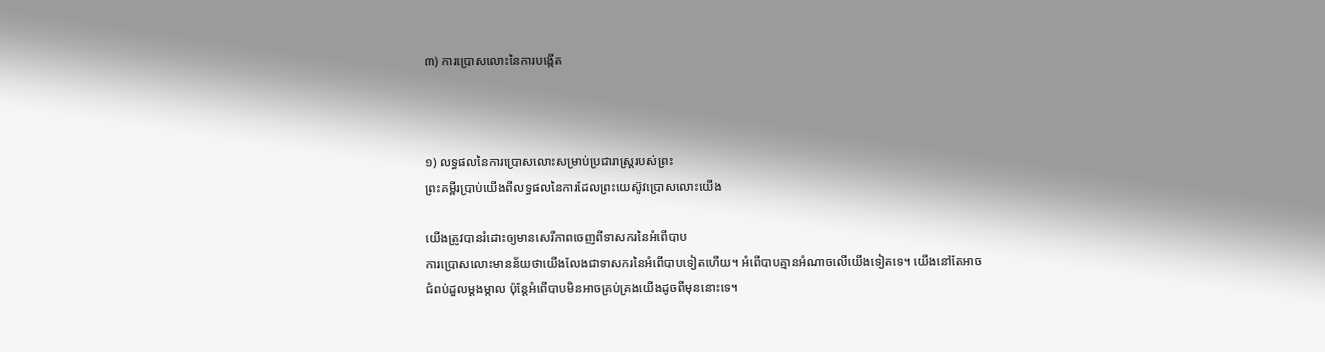៣) ការប្រោសលោះនៃការបង្កើត



១) លទ្ធផលនៃការប្រោសលោះសម្រាប់ប្រជារាស្ត្ររបស់ព្រះ
ព្រះគម្ពីរប្រាប់យើងពីលទ្ធផលនៃការដែលព្រះយេស៊ូវប្រោសលោះយើង

យើងត្រូវបានរំដោះឲ្យមានសេរីភាពចេញពីទាសករនៃអំពើបាប
ការប្រោសលោះមានន័យថាយើងលែងជាទាសករនៃអំពើបាបទៀតហើយ។ អំពើបាបគ្មានអំណាចលើយើងទៀតទេ។ យើងនៅតែអាចជំពប់ដួលម្តងម្កាល ប៉ុន្តែអំពើបាបមិនអាចគ្រប់គ្រងយើងដូចពីមុននោះទេ។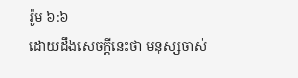រ៉ូម ៦:៦
ដោយដឹងសេចក្ដីនេះថា មនុស្សចាស់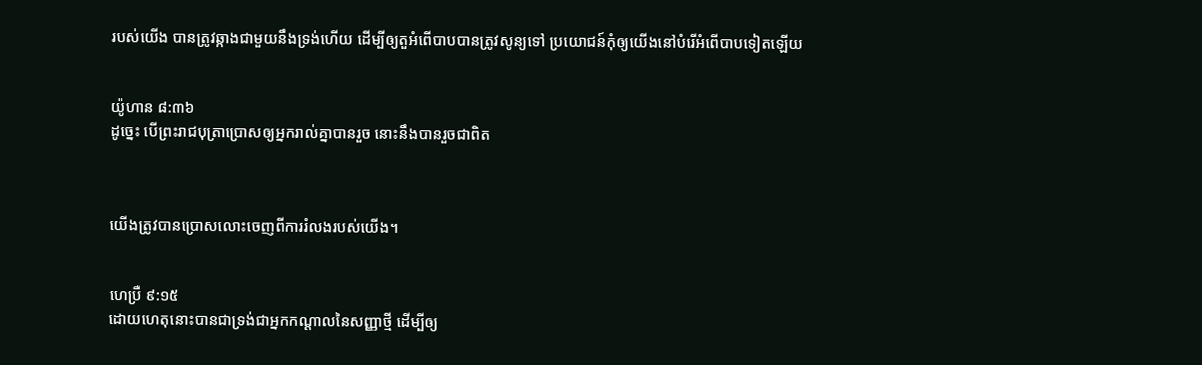របស់យើង បានត្រូវឆ្កាងជាមួយនឹងទ្រង់ហើយ ដើម្បីឲ្យតួអំពើបាបបានត្រូវសូន្យទៅ ប្រយោជន៍កុំឲ្យយើងនៅបំរើអំពើបាបទៀតឡើយ


យ៉ូហាន ៨:៣៦
ដូច្នេះ បើព្រះ‌រាជ‌បុត្រាប្រោសឲ្យអ្នករាល់គ្នាបានរួច នោះនឹងបានរួចជាពិត



យើងត្រូវបានប្រោសលោះចេញពីការរំលងរបស់យើង។


ហេប្រឺ ៩:១៥
ដោយហេតុនោះបានជាទ្រង់ជាអ្នកកណ្តាលនៃសញ្ញាថ្មី ដើម្បីឲ្យ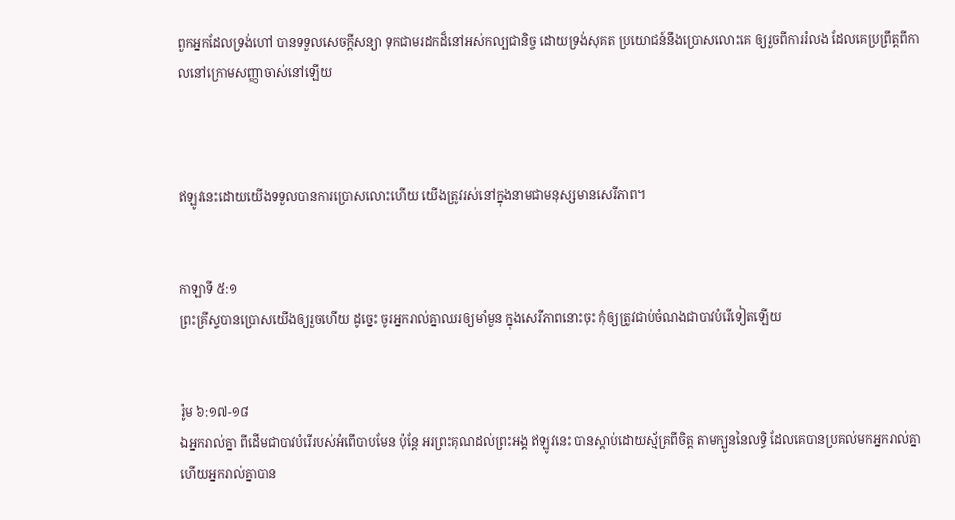ពួកអ្នកដែលទ្រង់ហៅ បានទទួលសេចក្ដីសន្យា ទុកជាមរដកដ៏នៅអស់‌កល្បជានិច្ច ដោយទ្រង់សុគត ប្រយោជន៍នឹងប្រោសលោះគេ ឲ្យរួចពីការរំលង ដែលគេប្រព្រឹត្តពីកាលនៅក្រោមសញ្ញាចាស់នៅឡើយ



ឥឡូវនេះដោយយើងទទួលបានការប្រោសលោះហើយ យើងត្រូវរស់នៅក្នុងនាមជាមនុស្សមានសេរីភាព។


កាឡាទី ៥:១
ព្រះ‌គ្រីស្ទបានប្រោសយើងឲ្យរួចហើយ ដូច្នេះ ចូរអ្នករាល់គ្នាឈរឲ្យមាំ‌មួន ក្នុងសេរី‌ភាពនោះចុះ កុំឲ្យត្រូវជាប់ចំណងជាបាវបំរើទៀតឡើយ


រ៉ូម ៦:១៧-១៨
ឯអ្នករាល់គ្នា ពីដើមជាបាវបំរើរបស់អំពើបាបមែន ប៉ុន្តែ អរព្រះ‌គុណដល់ព្រះ‌អង្គ ឥឡូវនេះ បានស្តាប់ដោយស្ម័គ្រពីចិត្ត តាមក្បួននៃលទ្ធិ ដែលគេបានប្រគល់មកអ្នករាល់គ្នា ហើយអ្នករាល់គ្នាបាន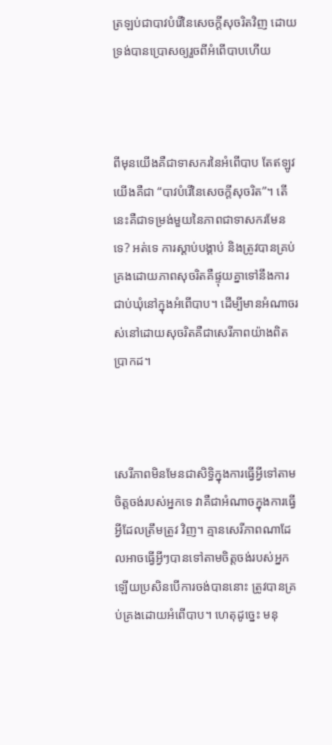ត្រឡប់ជាបាវបំរើនៃសេចក្ដីសុចរិតវិញ ដោយទ្រង់បានប្រោសឲ្យរួចពីអំពើបាបហើយ



ពីមុនយើងគឺជាទាសករនៃអំពើបាប តែឥឡូវយើងគឺជា “បាវបំរើនៃសេចក្ដីសុចរិត”។ តើនេះគឺជាទម្រង់មួយនៃភាពជាទាសករមែនទេ? អត់ទេ ការស្តាប់បង្គាប់ និងត្រូវបានគ្រប់គ្រងដោយភាពសុចរិតគឺផ្ទុយគ្នាទៅនឹងការជាប់ឃុំនៅក្នុងអំពើបាប។ ដើម្បីមានអំណាចរស់នៅដោយសុចរិតគឺជាសេរីភាពយ៉ាងពិតប្រាកដ។



សេរីភាពមិនមែនជាសិទ្ធិក្នុងការធ្វើអ្វីទៅតាមចិត្តចង់របស់អ្នកទេ វាគឺជាអំណាចក្នុងការធ្វើអ្វីដែលត្រឹមត្រូវ វិញ។ គ្មានសេរីភាពណាដែលអាចធ្វើអ្វីៗបានទៅតាមចិត្តចង់របស់អ្នកឡើយប្រសិនបើការចង់បាននោះ ត្រូវបានគ្រប់គ្រងដោយអំពើបាប។ ហេតុដូច្នេះ មនុ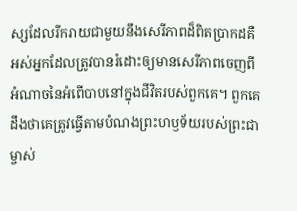ស្សដែលរីករាយជាមួយនឹងសេរីភាពដ៏ពិតប្រាកដគឺ អស់អ្នកដែលត្រូវបានរំដោះឲ្យមានសេរីភាពចេញពីអំណាចនៃអំពើបាបនៅក្នុងជីវិតរបស់ពួកគេ។ ពួកគេដឹងថាគេត្រូវធ្វើតាមបំណងព្រះហឫទ័យរបស់ព្រះជាម្ចាស់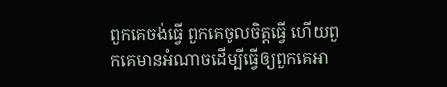ពួកគេចង់ធ្វើ ពួកគេចូលចិត្តធ្វើ ហើយពួកគេមានអំណាចដើម្បីធ្វើឲ្យពួកគេអា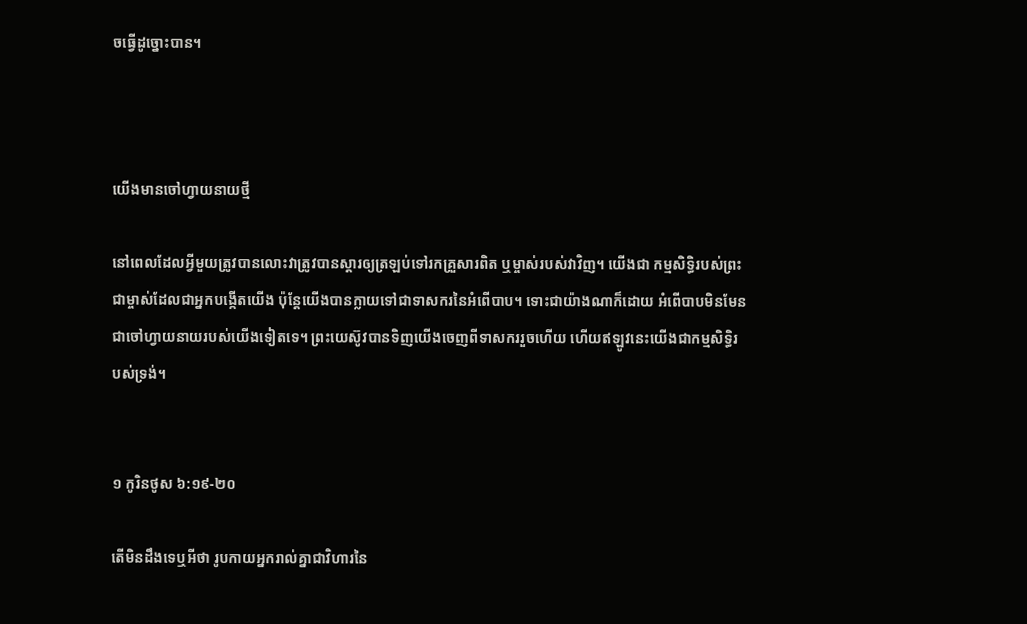ចធ្វើដូច្នោះបាន។



យើងមានចៅហ្វាយនាយថ្មី

នៅពេលដែលអ្វីមួយត្រូវបានលោះវាត្រូវបានស្តារឲ្យត្រឡប់ទៅរកគ្រួសារពិត ឬម្ចាស់របស់វាវិញ។ យើងជា កម្មសិទ្ធិរបស់ព្រះជាម្ចាស់ដែលជាអ្នកបង្កើតយើង ប៉ុន្តែយើងបានក្លាយទៅជាទាសករនៃអំពើបាប។ ទោះជាយ៉ាងណាក៏ដោយ អំពើបាបមិនមែនជាចៅហ្វាយនាយរបស់យើងទៀតទេ។ ព្រះយេស៊ូវបានទិញយើងចេញពីទាសកររួចហើយ ហើយឥឡូវនេះយើងជាកម្មសិទ្ធិរបស់ទ្រង់។


១ កូរិន‌ថូស ៦:១៩-២០

តើមិនដឹងទេឬអីថា រូប‌កាយអ្នករាល់គ្នាជាវិហារនៃ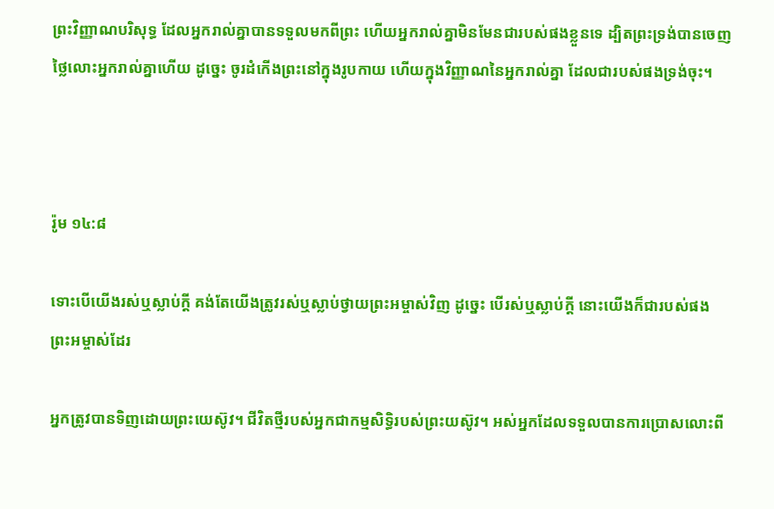ព្រះ‌វិញ្ញាណបរិសុទ្ធ ដែលអ្នករាល់គ្នាបានទទួលមកពីព្រះ ហើយអ្នករាល់គ្នាមិនមែនជារបស់ផងខ្លួនទេ ដ្បិតព្រះ‌ទ្រង់បានចេញថ្លៃលោះអ្នករាល់គ្នាហើយ ដូច្នេះ ចូរដំកើងព្រះនៅក្នុងរូប‌កាយ ហើយក្នុងវិញ្ញាណនៃអ្នករាល់គ្នា ដែលជារបស់ផងទ្រង់ចុះ។



រ៉ូម ១៤:៨

ទោះបើយើងរស់ឬស្លាប់ក្តី គង់តែយើងត្រូវរស់ឬស្លាប់ថ្វាយព្រះ‌អម្ចាស់វិញ ដូច្នេះ បើរស់ឬស្លាប់ក្តី នោះយើងក៏ជារបស់ផងព្រះ‌អម្ចាស់ដែរ

អ្នកត្រូវបានទិញដោយព្រះយេស៊ូវ។ ជីវិតថ្មីរបស់អ្នកជាកម្មសិទ្ធិរបស់ព្រះយស៊ូវ។ អស់អ្នកដែលទទួលបានការប្រោសលោះពី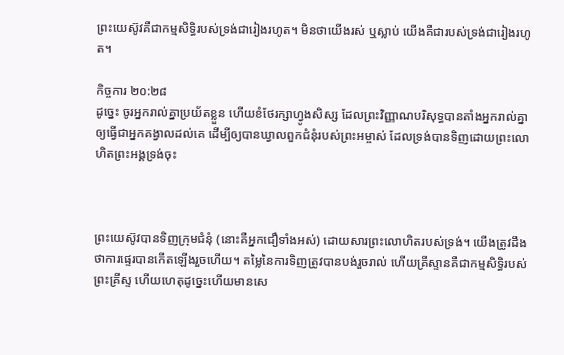ព្រះយេស៊ូវគឺជាកម្មសិទ្ធិរបស់ទ្រង់ជារៀងរហូត។ មិនថាយើងរស់ ឬស្លាប់ យើងគឺជារបស់ទ្រង់ជារៀងរហូត។

កិច្ចការ ២០:២៨
ដូច្នេះ ចូរអ្នករាល់គ្នាប្រយ័តខ្លួន ហើយខំថែរក្សាហ្វូងសិស្ស ដែលព្រះ‌វិញ្ញាណបរិសុទ្ធបានតាំងអ្នករាល់គ្នា ឲ្យធ្វើជាអ្នកគង្វាលដល់គេ ដើម្បីឲ្យបានឃ្វាលពួកជំនុំរបស់ព្រះ‌អម្ចាស់ ដែលទ្រង់បានទិញដោយព្រះ‌លោហិតព្រះ‌អង្គទ្រង់ចុះ



ព្រះយេស៊ូវបានទិញក្រុមជំនុំ (នោះគឺអ្នកជឿទាំងអស់) ដោយសារព្រះលោហិតរបស់ទ្រង់។ យើងត្រូវដឹងថាការផ្ទេរបានកើតឡើងរួចហើយ។ តម្លៃនៃការទិញត្រូវបានបង់រួចរាល់ ហើយគ្រីស្ទានគឺជាកម្មសិទ្ធិរបស់ព្រះគ្រីស្ទ ហើយហេតុដូច្នេះហើយមានសេ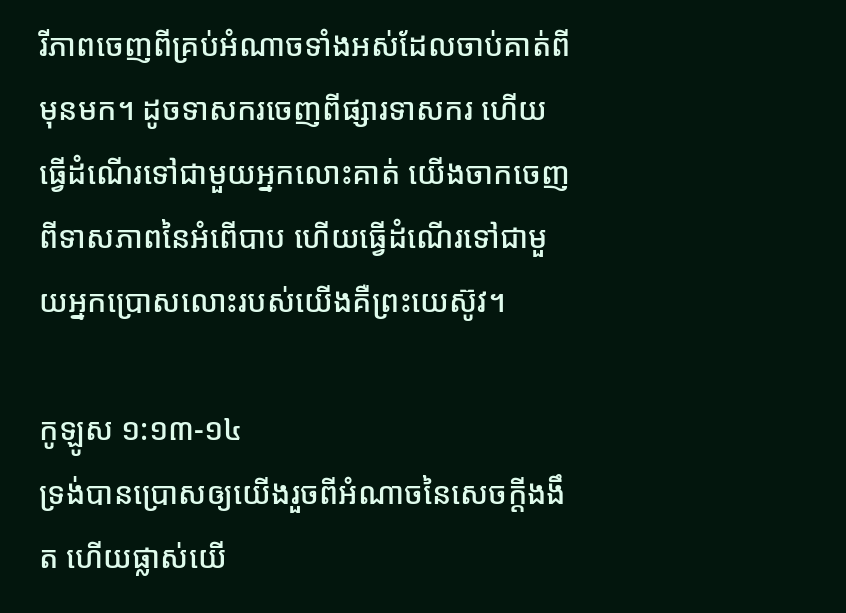រីភាពចេញពីគ្រប់អំណាចទាំងអស់ដែលចាប់គាត់ពីមុនមក។ ដូចទាសករចេញពីផ្សារទាសករ ហើយធ្វើដំណើរទៅជាមួយអ្នកលោះគាត់ យើងចាកចេញពីទាសភាពនៃអំពើបាប ហើយធ្វើដំណើរទៅជាមួយអ្នកប្រោសលោះរបស់យើងគឺព្រះយេស៊ូវ។

កូឡូស ១:១៣-១៤
ទ្រង់បានប្រោសឲ្យយើងរួចពីអំណាចនៃសេចក្ដីងងឹត ហើយផ្លាស់យើ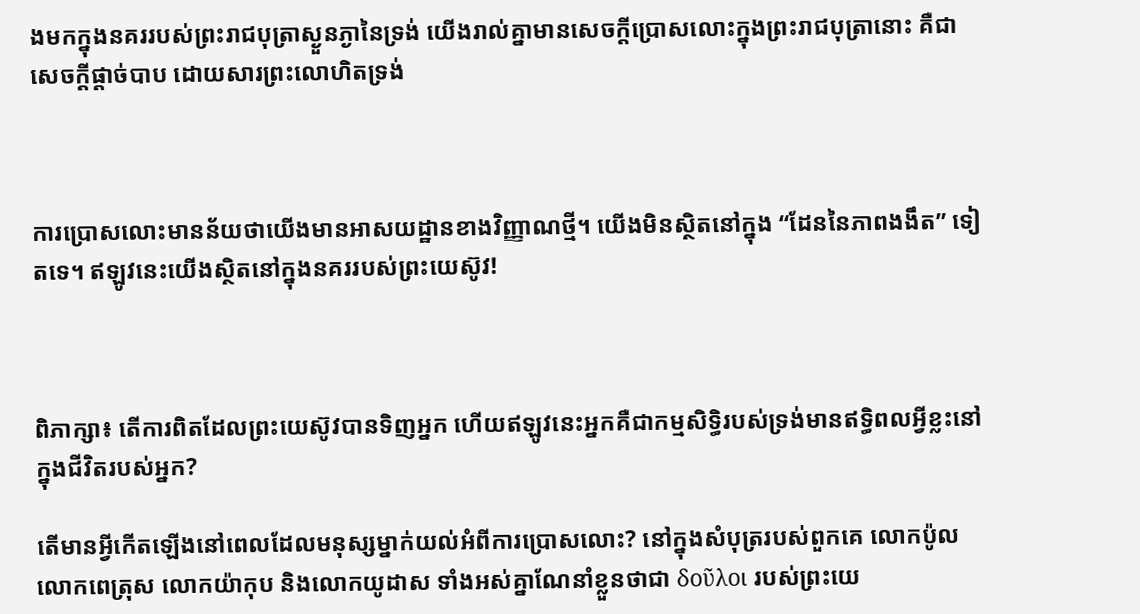ងមកក្នុងនគររបស់ព្រះ‌រាជ‌បុត្រាស្ងួន‌ភ្ងានៃទ្រង់ យើងរាល់គ្នាមានសេចក្ដីប្រោសលោះក្នុងព្រះ‌រាជ‌បុត្រានោះ គឺជាសេចក្ដីផ្តាច់បាប ដោយ‌សារព្រះ‌លោហិតទ្រង់



ការប្រោសលោះមានន័យថាយើងមានអាសយដ្ឋានខាងវិញ្ញាណថ្មី។ យើងមិនស្ថិតនៅក្នុង “ដែននៃភាពងងឹត” ទៀតទេ។ ឥឡូវនេះយើងស្ថិតនៅក្នុងនគររបស់ព្រះយេស៊ូវ!



ពិភាក្សា៖ តើការពិតដែលព្រះយេស៊ូវបានទិញអ្នក ហើយឥឡូវនេះអ្នកគឺជាកម្មសិទ្ធិរបស់ទ្រង់មានឥទ្ធិពលអ្វីខ្លះនៅក្នុងជីវិតរបស់អ្នក?

តើមានអ្វីកើតឡើងនៅពេលដែលមនុស្សម្នាក់យល់អំពីការប្រោសលោះ? នៅក្នុងសំបុត្ររបស់ពួកគេ លោកប៉ូល លោកពេត្រុស លោកយ៉ាកុប និងលោកយូដាស ទាំងអស់គ្នាណែនាំខ្លួនថាជា δοῦλοι របស់ព្រះយេ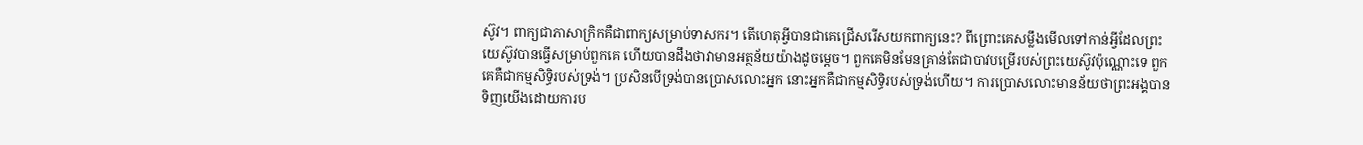ស៊ូវ។ ពាក្យជាភាសាក្រិកគឺជាពាក្យសម្រាប់ទាសករ។ តើហេតុអ្វីបានជាគេជ្រើសរើសយកពាក្យនេះ? ពីព្រោះគេសម្លឹងមើលទៅកាន់អ្វីដែលព្រះយេស៊ូវបានធ្វើសម្រាប់ពួកគេ ហើយបានដឹងថាវាមានអត្ថន័យយ៉ាងដូចម្តេច។ ពួកគេមិនមែនគ្រាន់តែជាបាវបម្រើរបស់ព្រះយេស៊ូវប៉ុណ្ណោះទេ ពួកគេគឺជាកម្មសិទ្ធិរបស់ទ្រង់។ ប្រសិនបើទ្រង់បានប្រោសលោះអ្នក នោះអ្នកគឺជាកម្មសិទ្ធិរបស់ទ្រង់ហើយ។ ការប្រោសលោះមានន័យថាព្រះអង្គបានទិញយើងដោយការប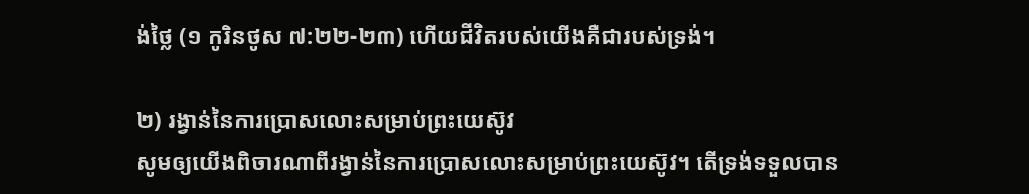ង់ថ្លៃ (១ កូរិនថូស ៧:២២-២៣) ហើយជីវិតរបស់យើងគឺជារបស់ទ្រង់។

២) រង្វាន់នៃការប្រោសលោះសម្រាប់ព្រះយេស៊ូវ
សូមឲ្យយើងពិចារណាពីរង្វាន់នៃការប្រោសលោះសម្រាប់ព្រះយេស៊ូវ។ តើទ្រង់ទទួលបាន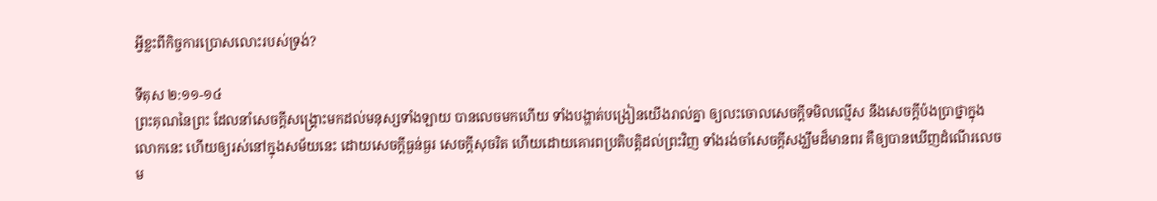អ្វីខ្លះពីកិច្ចការប្រោសលោះរបស់ទ្រង់?

ទីតុស ២:១១-១៤
ព្រះ‌គុណនៃព្រះ ដែលនាំសេចក្ដីសង្គ្រោះមកដល់មនុស្សទាំង‌ឡាយ បានលេចមកហើយ ទាំងបង្ហាត់បង្រៀនយើងរាល់គ្នា ឲ្យលះចោលសេចក្ដីទមិលល្មើស នឹងសេចក្ដីប៉ង‌ប្រាថ្នាក្នុងលោកនេះ ហើយឲ្យរស់នៅក្នុងសម័យនេះ ដោយសេចក្ដីធ្ងន់‌ធ្ងរ សេចក្ដីសុចរិត ហើយដោយគោរពប្រតិ‌បត្តិដល់ព្រះវិញ ទាំងរង់‌ចាំសេចក្ដីសង្ឃឹមដ៏មានពរ គឺឲ្យបានឃើញដំណើរលេចម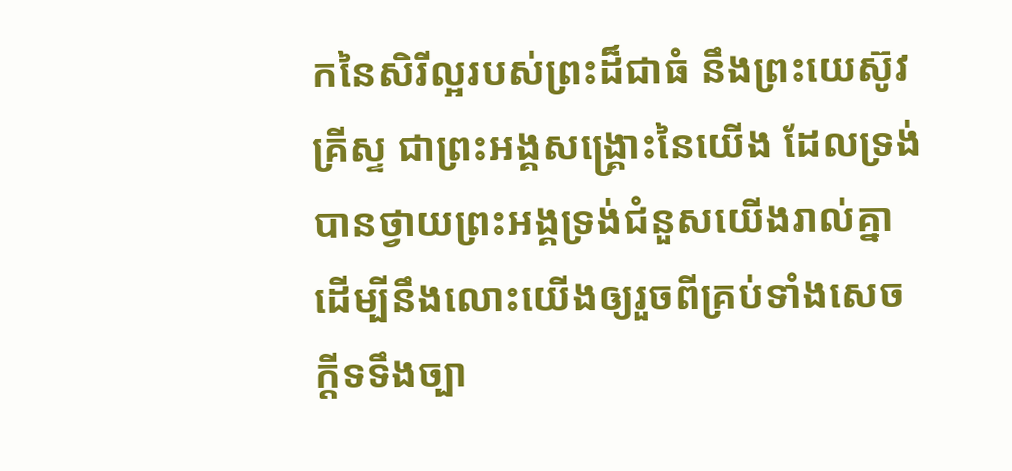កនៃសិរី‌ល្អរបស់ព្រះដ៏ជាធំ នឹងព្រះ‌យេស៊ូវគ្រីស្ទ ជាព្រះ‌អង្គសង្គ្រោះនៃយើង ដែលទ្រង់បានថ្វាយព្រះ‌អង្គទ្រង់ជំនួសយើងរាល់គ្នា ដើម្បីនឹងលោះយើងឲ្យរួចពីគ្រប់ទាំងសេចក្ដីទទឹងច្បា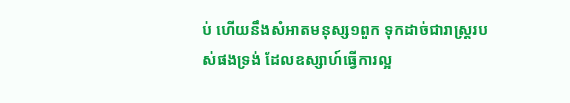ប់ ហើយនឹងសំអាតមនុស្ស១ពួក ទុកដាច់ជារាស្ត្ររបស់ផងទ្រង់ ដែលឧស្សាហ៍ធ្វើការល្អ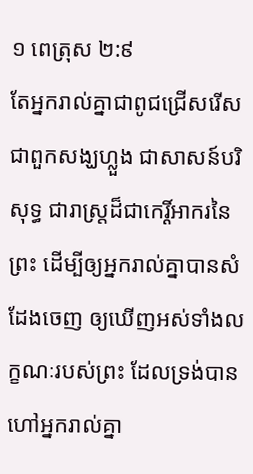១ ពេត្រុស ២:៩
តែអ្នករាល់គ្នាជាពូជជ្រើស‌រើស ជាពួកសង្ឃហ្លួង ជាសាសន៍បរិសុទ្ធ ជារាស្ត្រដ៏ជាកេរ្តិ៍‌អាករនៃព្រះ ដើម្បីឲ្យអ្នករាល់គ្នាបានសំដែងចេញ ឲ្យឃើញអស់ទាំងលក្ខណៈរបស់ព្រះ ដែលទ្រង់បានហៅអ្នករាល់គ្នា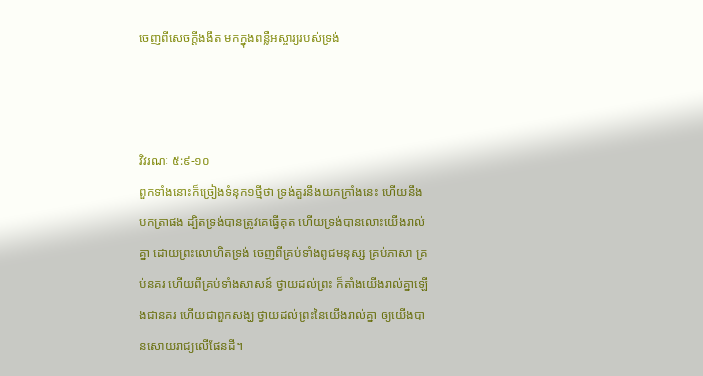ចេញពីសេចក្ដីងងឹត មកក្នុងពន្លឺអស្ចារ្យរបស់ទ្រង់



វិវរណៈ ៥:៩-១០
ពួកទាំងនោះក៏ច្រៀងទំនុក១ថ្មីថា ទ្រង់គួរនឹងយកក្រាំងនេះ ហើយនឹងបកត្រាផង ដ្បិតទ្រង់បានត្រូវគេធ្វើគុត ហើយទ្រង់បានលោះយើងរាល់គ្នា ដោយព្រះ‌លោហិតទ្រង់ ចេញពីគ្រប់ទាំងពូជមនុស្ស គ្រប់ភាសា គ្រប់នគរ ហើយពីគ្រប់ទាំងសាសន៍ ថ្វាយដល់ព្រះ ក៏តាំងយើងរាល់គ្នាឡើងជានគរ ហើយជាពួកសង្ឃ ថ្វាយដល់ព្រះនៃយើងរាល់គ្នា ឲ្យយើងបានសោយ‌រាជ្យលើផែនដី។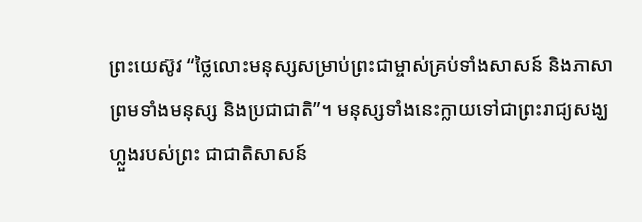ព្រះយេស៊ូវ “ថ្លៃលោះមនុស្សសម្រាប់ព្រះជាម្ចាស់គ្រប់ទាំងសាសន៍ និងភាសា ព្រមទាំងមនុស្ស និងប្រជាជាតិ”។ មនុស្សទាំងនេះក្លាយទៅជាព្រះរាជ្យសង្ឃហ្លួងរបស់ព្រះ ជាជាតិសាសន៍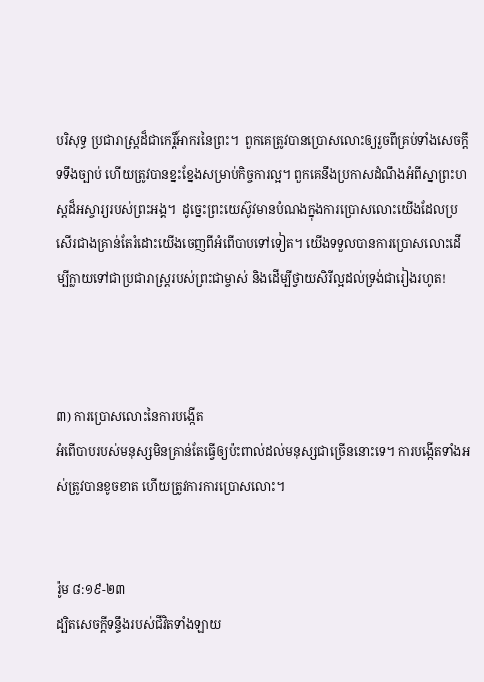បរិសុទ្ធ ប្រជារាស្ត្រដ៏ជាកេរ្តិ៍‌អាករនៃព្រះ។  ពួកគេត្រូវបានប្រោសលោះឲ្យរួចពីគ្រប់ទាំងសេចក្ដីទទឹងច្បាប់ ហើយត្រូវបានខ្នះខ្នែងសម្រាប់កិច្ចការល្អ។ ពួកគេនឹងប្រកាសដំណឹងអំពីស្នាព្រះ‌ហស្ដដ៏អស្ចារ្យរបស់ព្រះអង្គ។  ដូច្នេះព្រះយេស៊ូវមានបំណងក្នុងការប្រោសលោះយើងដែលប្រសើរជាងគ្រាន់តែរំដោះយើងចេញពីអំពើបាបទៅទៀត។ យើងទទួលបានការប្រោសលោះដើម្បីក្លាយទៅជាប្រជារាស្ត្ររបស់ព្រះជាម្ចាស់ និងដើម្បីថ្វាយសិរីល្អដល់ទ្រង់ជារៀងរហូត!



៣) ការប្រោសលោះនៃការបង្កើត
អំពើបាបរបស់មនុស្សមិនគ្រាន់តែធ្វើឲ្យប៉ះពាល់ដល់មនុស្សជាច្រើននោះទេ។ ការបង្កើតទាំងអស់ត្រូវបានខូចខាត ហើយត្រូវការការប្រោសលោះ។


រ៉ូម ៨:១៩-២៣
ដ្បិតសេចក្ដីទន្ទឹងរបស់ជីវិតទាំង‌ឡាយ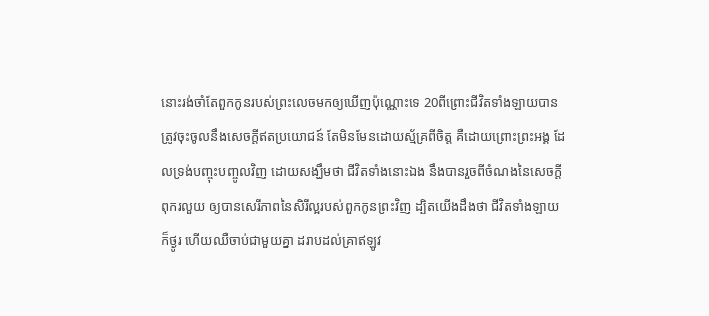នោះរង់‌ចាំតែពួកកូនរបស់ព្រះលេចមកឲ្យឃើញប៉ុណ្ណោះទេ 20ពីព្រោះជីវិតទាំង‌ឡាយបានត្រូវចុះចូលនឹងសេចក្ដីឥតប្រយោជន៍ តែមិនមែនដោយស្ម័គ្រពីចិត្ត គឺដោយព្រោះព្រះ‌អង្គ ដែលទ្រង់បញ្ចុះ‌បញ្ចូលវិញ ដោយសង្ឃឹមថា ជីវិតទាំងនោះឯង នឹងបានរួចពីចំណងនៃសេចក្ដីពុក‌រលួយ ឲ្យបានសេរី‌ភាពនៃសិរី‌ល្អរបស់ពួកកូនព្រះវិញ ដ្បិតយើងដឹងថា ជីវិតទាំង‌ឡាយក៏ថ្ងូរ ហើយឈឺ‌ចាប់ជាមួយគ្នា ដរាបដល់គ្រាឥឡូវ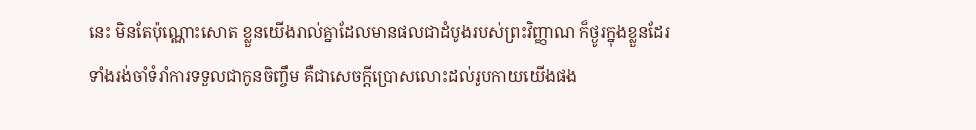នេះ មិនតែប៉ុណ្ណោះសោត ខ្លួនយើងរាល់គ្នាដែលមានផលជាដំបូងរបស់ព្រះ‌វិញ្ញាណ ក៏ថ្ងូរក្នុងខ្លួនដែរ ទាំងរង់‌ចាំទំរាំការទទួលជាកូនចិញ្ចឹម គឺជាសេចក្ដីប្រោសលោះដល់រូប‌កាយយើងផង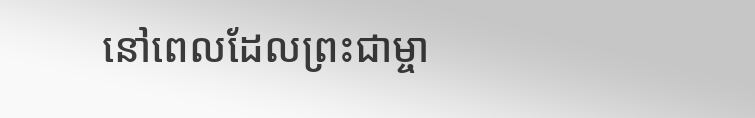នៅពេលដែលព្រះជាម្ចា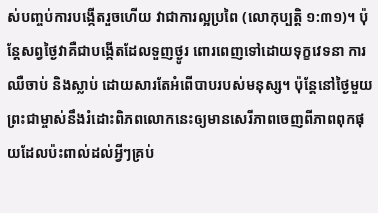ស់បញ្ចប់ការបង្កើតរួចហើយ វាជាការល្អប្រពៃ (លោកុប្បត្តិ ១:៣១)។ ប៉ុន្តែសព្វថ្ងៃវាគឺជាបង្កើតដែលទួញថ្ងូរ ពោរពេញទៅដោយទុក្ខវេទនា ការឈឺចាប់ និងស្លាប់ ដោយសារតែអំពើបាបរបស់មនុស្ស។ ប៉ុន្តែនៅថ្ងៃមួយព្រះជាម្ចាស់នឹងរំដោះពិភពលោកនេះឲ្យមានសេរីភាពចេញពីភាពពុកផុយដែលប៉ះពាល់ដល់អ្វីៗគ្រប់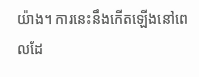យ៉ាង។ ការនេះនឹងកើតឡើងនៅពេលដែ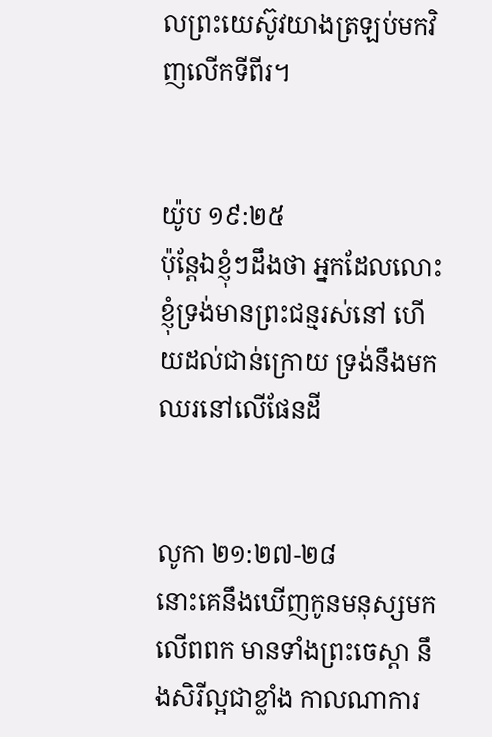លព្រះយេស៊ូវយាងត្រឡប់មកវិញលើកទីពីរ។


យ៉ូប ១៩:២៥
ប៉ុន្តែឯខ្ញុំៗដឹងថា អ្នកដែលលោះខ្ញុំទ្រង់មានព្រះ‌ជន្មរស់នៅ ហើយដល់ជាន់ក្រោយ ទ្រង់នឹងមកឈរនៅលើផែនដី


លូកា ២១:២៧-២៨
នោះគេនឹងឃើញកូនមនុស្សមកលើពពក មានទាំងព្រះ‌ចេស្តា នឹងសិរី‌ល្អជាខ្លាំង កាលណាការ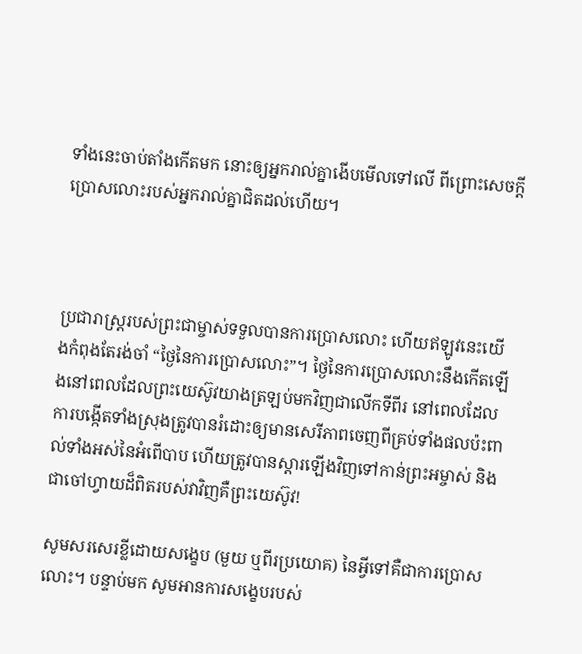ទាំងនេះចាប់តាំងកើតមក នោះឲ្យអ្នករាល់គ្នាងើបមើលទៅលើ ពីព្រោះសេចក្ដីប្រោសលោះរបស់អ្នករាល់គ្នាជិតដល់ហើយ។



ប្រជារាស្ត្ររបស់ព្រះជាម្ចាស់ទទួលបានការប្រោសលោះ ហើយឥឡូវនេះយើងកំពុងតែរង់ចាំ “ថ្ងៃនៃការប្រោសលោះ”។ ថ្ងៃនៃការប្រោសលោះនឹងកើតឡើងនៅពេលដែលព្រះយេស៊ូវយាងត្រឡប់មកវិញជាលើកទីពីរ នៅពេលដែលការបង្កើតទាំងស្រុងត្រូវបានរំដោះឲ្យមានសេរីភាពចេញពីគ្រប់ទាំងផលប៉ះពាល់ទាំងអស់នៃអំពើបាប ហើយត្រូវបានស្តារឡើងវិញទៅកាន់ព្រះអម្ចាស់ និងជាចៅហ្វាយដ៏ពិតរបស់វាវិញគឺព្រះយេស៊ូវ!

សូមសរសេរខ្លីដោយសង្ខេប (មួយ ឬពីរប្រយោគ) នៃអ្វីទៅគឺជាការប្រោសលោះ។ បន្ទាប់មក សូមអានការសង្ខេបរបស់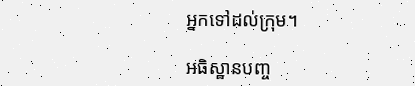អ្នកទៅដល់ក្រុម។

អធិស្ឋានបញ្ច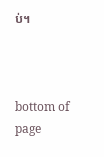ប់។



bottom of page